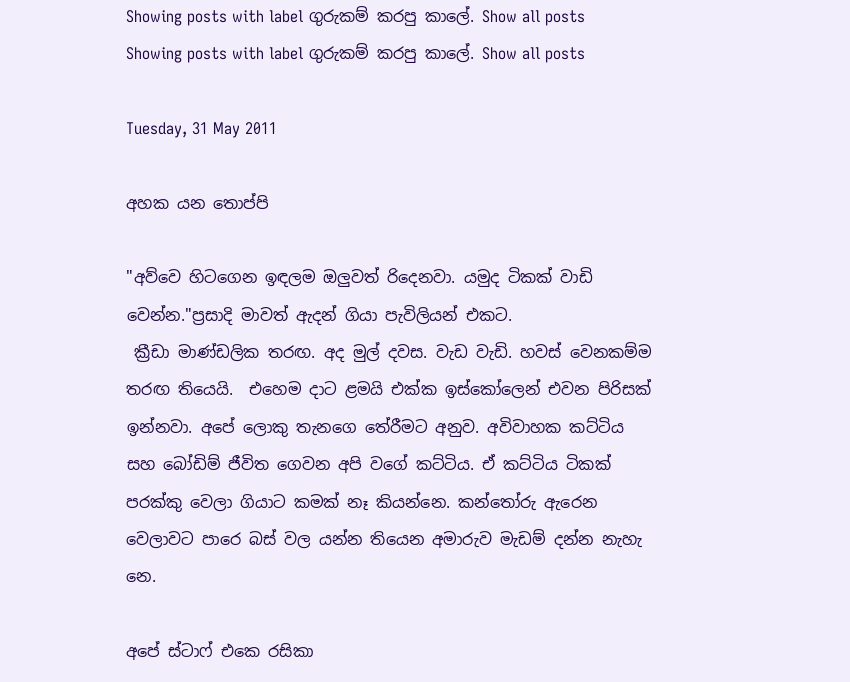Showing posts with label ගුරුකම් කරපු කාලේ. Show all posts
Showing posts with label ගුරුකම් කරපු කාලේ. Show all posts

Tuesday, 31 May 2011

අහක යන තොප්පි

"අව්වෙ හිටගෙන ඉඳලම ඔලුවත් රිදෙනවා. යමුද ටිකක් වාඩි වෙන්න."ප්‍රසාදි මාවත් ඇදන් ගියා පැවිලියන් එකට.
 ක්‍රීඩා මාණ්ඩලික තරඟ. අද මුල් දවස. වැඩ වැඩි. හවස් වෙනකම්ම තරඟ තියෙයි.  එහෙම දාට ළමයි එක්ක ඉස්කෝලෙන් එවන පිරිසක් ඉන්නවා. අපේ ලොකු තැනගෙ තේරීමට අනුව. අවිවාහක කට්ටිය සහ බෝඩිම් ජීවිත ගෙවන අපි වගේ කට්ටිය. ඒ කට්ටිය ටිකක් පරක්කු වෙලා ගියාට කමක් නෑ කියන්නෙ. කන්තෝරු ඇරෙන වෙලාවට පාරෙ බස් වල යන්න තියෙන අමාරුව මැඩම් දන්න නැහැ නෙ.

අපේ ස්ටාෆ් එකෙ රසිකා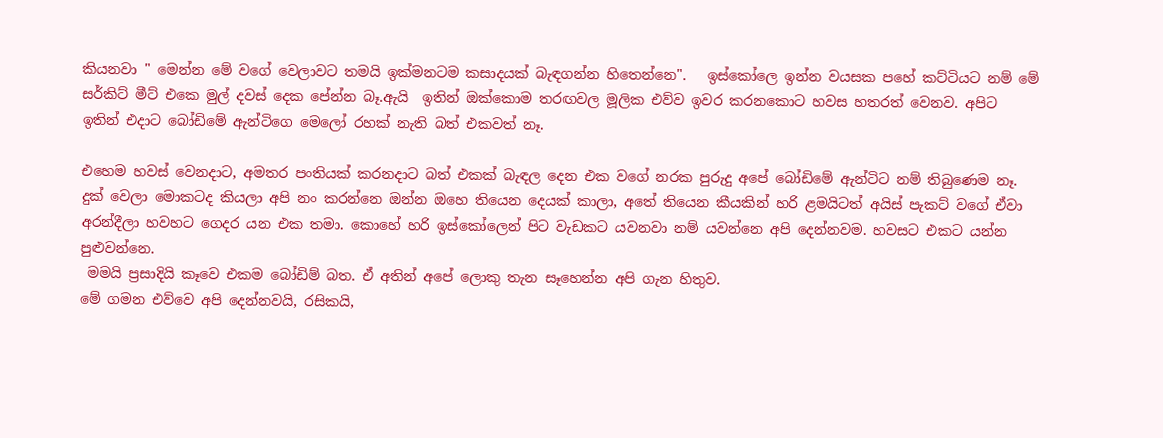කියනවා " මෙන්න මේ වගේ වෙලාවට තමයි ඉක්මනටම කසාදයක් බැඳගන්න හිතෙන්නෙ".   ඉස්කෝලෙ ඉන්න වයසක පහේ කට්ටියට නම් මේ සර්කිට් මීට් එකෙ මුල් දවස් දෙක පේන්න බෑ.ඇයි  ඉතින් ඔක්කොම තරඟවල මූලික එව්ව ඉවර කරනකොට හවස හතරත් වෙනව. අපිට ඉතින් එදාට බෝඩිමේ ඇන්ටිගෙ මෙලෝ රහක් නැති බත් එකවත් නෑ.

එහෙම හවස් වෙනදාට, අමතර පංතියක් කරනදාට බත් එකක් බැඳල දෙන එක වගේ නරක පුරුදු අපේ බෝඩිමේ ඇන්ටිට නම් තිබුණෙම නෑ. දුක් වෙලා මොකටද කියලා අපි නං කරන්නෙ ඔන්න ඔහෙ තියෙන දෙයක් කාලා, අතේ තියෙන කීයකින් හරි ළමයිටත් අයිස් පැකට් වගේ ඒවා අරන්දීලා හවහට ගෙදර යන එක තමා. කොහේ හරි ඉස්කෝලෙන් පිට වැඩකට යවනවා නම් යවන්නෙ අපි දෙන්නවම. හවසට එකට යන්න පුළුවන්නෙ.
 මමයි ප්‍රසාදියි කෑවෙ එකම බෝඩිම් බත. ඒ අතින් අපේ ලොකු තැන සෑහෙන්න අපි ගැන හිතුව.
මේ ගමන එව්වෙ අපි දෙන්නවයි, රසිකයි,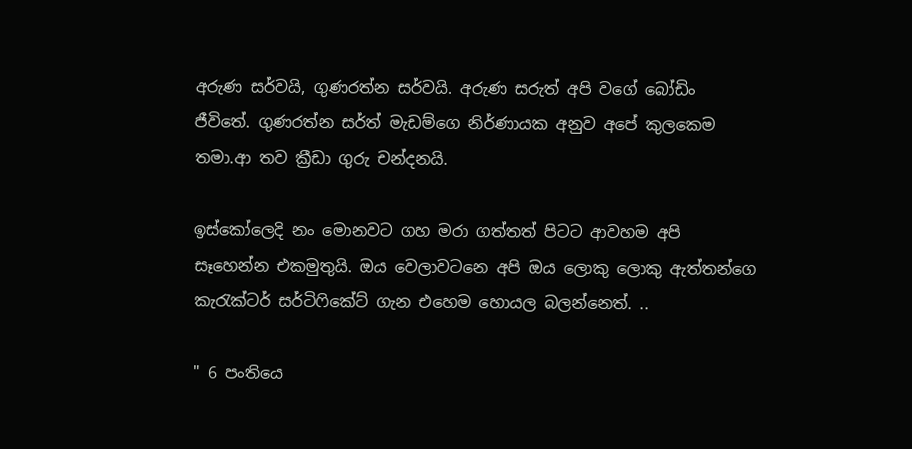අරුණ සර්වයි, ගුණරත්න සර්වයි. අරුණ සරුත් අපි වගේ බෝඩිං ජීවිතේ. ගුණරත්න සර්ත් මැඩම්ගෙ නිර්ණායක අනුව අපේ කුලකෙම තමා.ආ තව ක්‍රීඩා ගුරු චන්දනයි.

ඉස්කෝලෙදි නං මොනවට ගහ මරා ගත්තත් පිටට ආවහම අපි සෑහෙන්න එකමුතුයි. ඔය වෙලාවටනෙ අපි ඔය ලොකු ලොකු ඇත්තන්ගෙ කැරැක්ටර් සර්ටිෆිකේට් ගැන එහෙම හොයල බලන්නෙත්. ..

" 6 පංතියෙ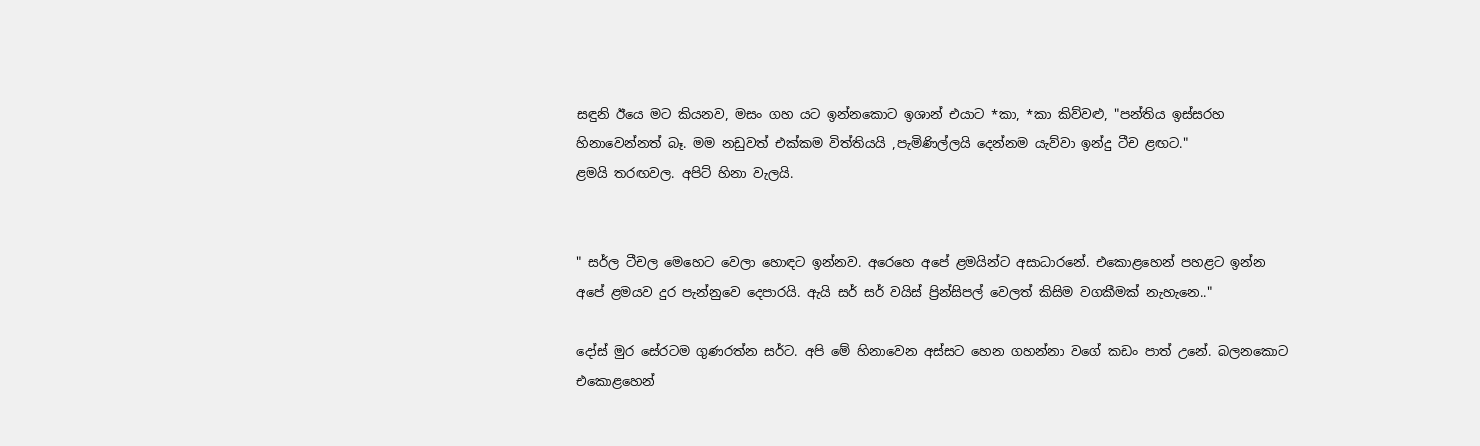සඳුනි ඊයෙ මට කියනව, මසං ගහ යට ඉන්නකොට ඉශාන් එයාට *කා, *කා කිව්වළු, "පන්තිය ඉස්සරහ   හිනාවෙන්නත් බෑ. මම නඩුවත් එක්කම විත්තියයි ,පැමිණිල්ලයි දෙන්නම යැව්වා ඉන්දු ටීච ළඟට."
ළමයි තරඟවල. අපිට් හිනා වැලයි.


" සර්ල ටීචල මෙහෙට වෙලා හොඳට ඉන්නව. අරෙහෙ අපේ ළමයින්ට අසාධාරනේ. එකොළහෙන් පහළට ඉන්න අපේ ළමයව දුර පැන්නුවෙ දෙපාරයි. ඇයි සර් සර් වයිස් ප්‍රින්සිපල් වෙලත් කිසිම වගකීමක් නැහැනෙ.."

දෝස් මුර සේරටම ගුණරත්න සර්ට. අපි මේ හිනාවෙන අස්සට හෙන ගහන්නා වගේ කඩං පාත් උනේ. බලනකොට එකොළහෙන්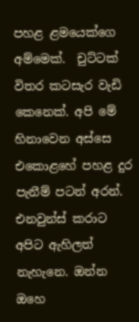පහළ ළමයෙක්ගෙ අම්මෙක්.  චුට්ටක් විතර කටසැර වැඩි කෙනෙක්. අපි මේ හිනාවෙන අස්සෙ එකොළහේ පහළ දුර පැනීම් පටන් අරන්. එනවුන්ස් කරාට අපිට ඇහිලත්  නැහැනෙ. ඔන්න ඔහෙ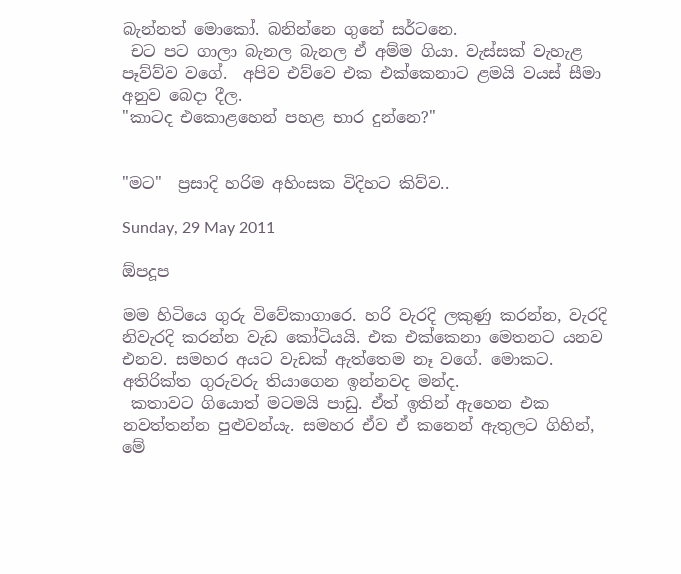බැන්නත් මොකෝ. බනින්නෙ ගුනේ සර්ටනෙ.
 චට පට ගාලා බැනල බැනල ඒ අම්ම ගියා. වැස්සක් වැහැළ පෑව්ව්ව වගේ.  අපිව එව්වෙ එක එක්කෙනාට ළමයි වයස් සීමා අනුව බෙදා දීල.
"කාටද එකොළහෙන් පහළ භාර දුන්නෙ?"


"මට"  ප්‍රසාදි හරිම අහිංසක විදිහට කිව්ව..

Sunday, 29 May 2011

ඕපදූප

මම හිටියෙ ගුරු විවේකාගාරෙ. හරි වැරදි ලකුණු කරන්න, වැරදි  නිවැරදි කරන්න වැඩ කෝටියයි. එක එක්කෙනා මෙතනට යනව එනව. සමහර අයට වැඩක් ඇත්තෙම නෑ වගේ. මොකට.  අතිරික්ත ගුරුවරු තියාගෙන ඉන්නවද මන්ද.
 කතාවට ගියොත් මටමයි පාඩු. ඒත් ඉතින් ඇහෙන එක නවත්තන්න පුළුවන්යැ. සමහර ඒව ඒ කනෙන් ඇතුලට ගිහින්, මේ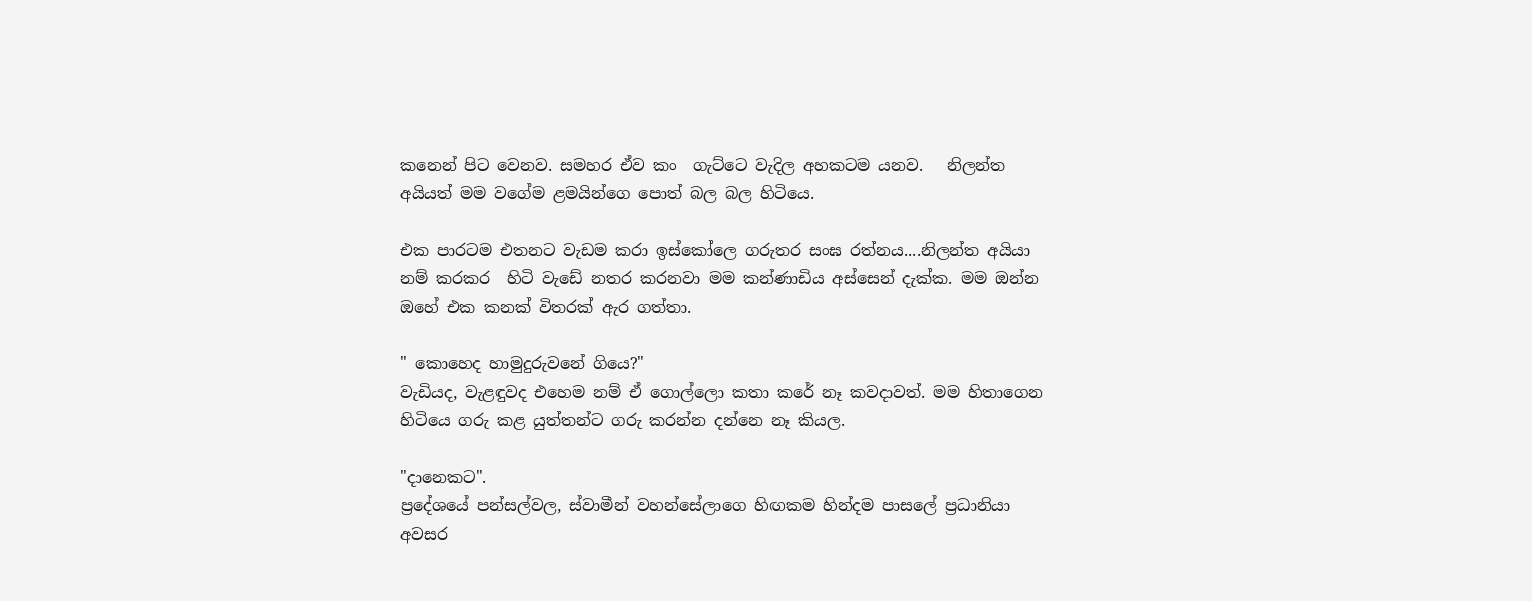කනෙන් පිට වෙනව. සමහර ඒව කං  ගැට්ටෙ වැදිල අහකටම යනව.   නිලන්ත අයියත් මම වගේම ළමයින්ගෙ පොත් බල බල හිටියෙ.

එක පාරටම එතනට වැඩම කරා ඉස්කෝලෙ ගරුතර සංඝ රත්නය....නිලන්ත අයියා නම් කරකර  හිටි වැඩේ නතර කරනවා මම කන්ණාඩිය අස්සෙන් දැක්ක. මම ඔන්න ඔහේ එක කනක් විතරක් ඇර ගත්තා.

" කොහෙද හාමුදුරුවනේ ගියෙ?"
වැඩියද, වැළඳුවද එහෙම නම් ඒ ගොල්ලො කතා කරේ නෑ කවදාවත්. මම හිතාගෙන හිටියෙ ගරු කළ යුත්තන්ට ගරු කරන්න දන්නෙ නෑ කියල.

"දානෙකට".
ප්‍රදේශයේ පන්සල්වල, ස්වාමීන් වහන්සේලාගෙ හිඟකම හින්දම පාසලේ ප්‍රධානියා අවසර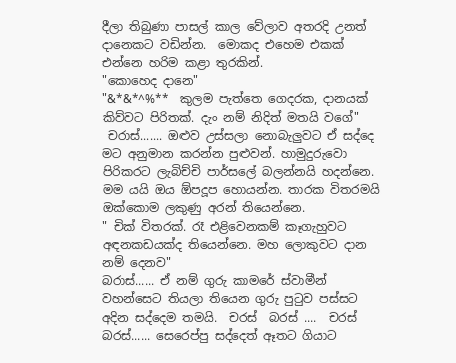දීලා තිබුණා පාසල් කාල වේලාව අතරදි උනත් දානෙකට වඩින්න.  මොකද එහෙම එකක් එන්නෙ හරිම කළා තුරකින්.
"කොහෙද දානෙ"
"&*&*^%**  කුලම පැත්තෙ ගෙදරක, දානයක් කිව්වට පිරිතක්. දැං නම් නිදිත් මතයි වගේ"
 චරාස්....... ඔළුව උස්සලා නොබැලුවට ඒ සද්දෙ මට අනුමාන කරන්න පුළුවන්. හාමුදුරුවො පිරිකරට ලැබිච්චි පාර්සලේ බලන්නයි හදන්නෙ. මම යයි ඔය ඕපදූප හොයන්න. තාරක විතරමයි ඔක්කොම ලකුණු අරන් තියෙන්නෙ.
" චික් විතරක්. රෑ එළිවෙනකම් කෑගැහුවට අඳනකඩයක්ද තියෙන්නෙ. මහ ලොකුවට දාන නම් දෙනව"
බරාස්...... ඒ නම් ගුරු කාමරේ ස්වාමීන් වහන්සෙට තියලා තියෙන ගුරු පුටුව පස්සට අදින සද්දෙම තමයි.  චරස්  බරස් ....  චරස්  බරස්...... සෙරෙප්පු සද්දෙත් ඈතට ගියාට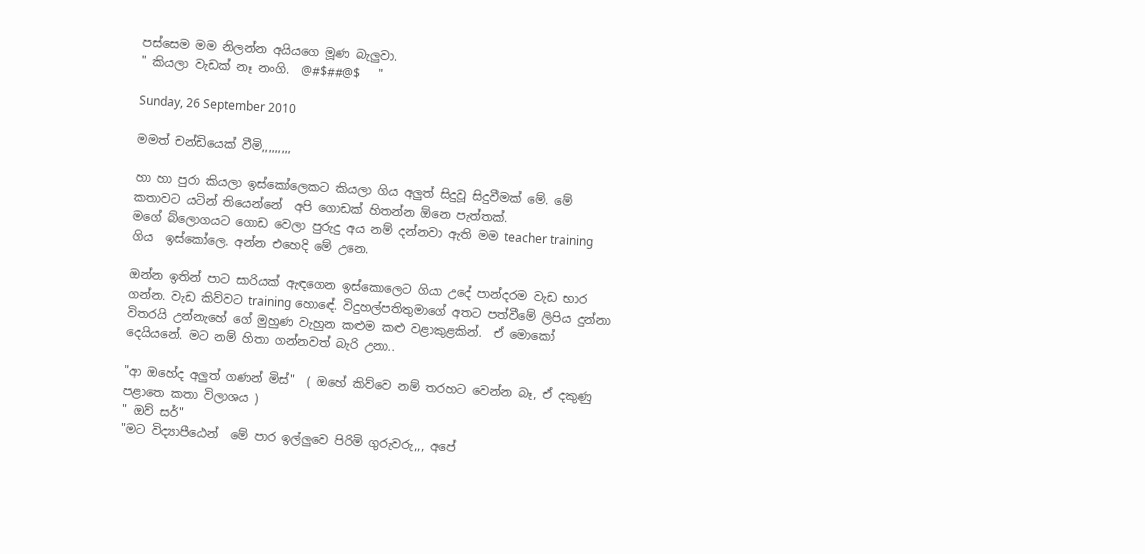පස්සෙම මම නිලන්න අයියගෙ මූණ බැලුවා.
" කියලා වැඩක් නෑ නංගි.  @#$##@$   "

Sunday, 26 September 2010

මමත් චන්ඩියෙක් වීමි,,,,,,,,,

හා හා පුරා කියලා ඉස්කෝලෙකට කියලා ගිය අලුත් සිදුවූ සිදුවීමක් මේ. මේ කතාවට යටින් තියෙන්නේ  අපි ගොඩක් හිතන්න ඕනෙ පැත්තක්.
මගේ බ්ලොගයට ගොඩ වෙලා පුරුදු අය නම් දන්නවා ඇති මම teacher training  ගිය  ඉස්කෝලෙ. අන්න එහෙදි මේ උනෙ.

ඔන්න ඉතින් පාට සාරියක් ඇඳගෙන ඉස්කොලෙට ගියා උදේ පාන්දරම වැඩ භාර ගන්න. වැඩ කිව්වට training හොඳේ. විදුහල්පතිතුමාගේ අතට පත්වීමේ ලිපිය දුන්නා විතරයි උන්නැහේ ගේ මුහුණ වැහුන කළුම කළු වළාකුළකින්.  ඒ මොකෝ දෙයියනේ. මට නම් හිතා ගන්නවත් බැරි උනා..

"ආ ඔහේද අලුත් ගණන් මිස්"  ( ඔහේ කිව්වෙ නම් තරහට වෙන්න බෑ, ඒ දකුණු පළාතෙ කතා විලාශය )
" ඔව් සර්"
"මට විද්‍යාපීඨෙන්  මේ පාර ඉල්ලුවෙ පිරිමි ගුරුවරු,,, අපේ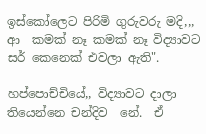ඉස්කෝලෙට පිරිමි ගුරුවරු මදි,,, ආ  කමක් නෑ කමක් නෑ විද්‍යාවට සර් කෙනෙක් එවලා ඇති".

හප්පොච්චියේ,, විද්‍යාවට දාලා තියෙන්නෙ චන්දිව  නේ.  ඒ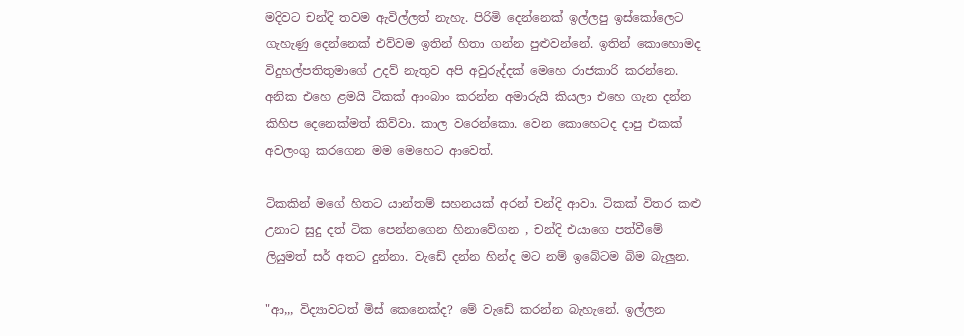මදිවට චන්දි තවම ඇවිල්ලත් නැහැ. පිරිමි දෙන්නෙක් ඉල්ලපු ඉස්කෝලෙට ගැහැණු දෙන්නෙක් එව්වම ඉතින් හිතා ගන්න පුළුවන්නේ. ඉතින් කොහොමද විදුහල්පතිතුමාගේ උදව් නැතුව අපි අවුරුද්දක් මෙහෙ රාජකාරි කරන්නෙ. අනික එහෙ ළමයි ටිකක් ආංබාං කරන්න අමාරුයි කියලා එහෙ ගැන දන්න කිහිප දෙනෙක්මත් කිව්වා. කාල වරෙන්කො. වෙන කොහෙටද දාපු එකක් අවලංගු කරගෙන මම මෙහෙට ආවෙත්.

ටිකකින් මගේ හිතට යාන්තම් සහනයක් අරන් චන්දි ආවා. ටිකක් විතර කළු උනාට සුදු දත් ටික පෙන්නගෙන හිනාවේගන , චන්දි එයාගෙ පත්වීමේ ලියුමත් සර් අතට දුන්නා. වැඩේ දන්න හින්ද මට නම් ඉබේටම බිම බැලුන.

"ආ,,, විද්‍යාවටත් මිස් කෙනෙක්ද? මේ වැඩේ කරන්න බැහැනේ. ඉල්ලන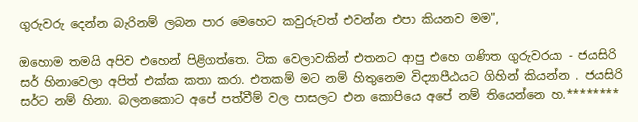ගුරුවරු දෙන්න බැරිනම් ලබන පාර මෙහෙට කවුරුවත් එවන්න එපා කියනව මම",

ඔහොම තමයි අපිව එහෙන් පිළිගත්තෙ. ටික වෙලාවකින් එතනට ආපු එහෙ ගණිත ගුරුවරයා - ජයසිරි සර් හිනාවෙලා අපිත් එක්ක කතා කරා. එතකම් මට නම් හිතුනෙම විද්‍යාපීඨයට ගිහින් කියන්න . ජයසිරි සර්ට නම් හිනා. බලනකොට අපේ පත්වීම් වල පාසලට එන කොපියෙ අපේ නම් තියෙන්නෙ හ.********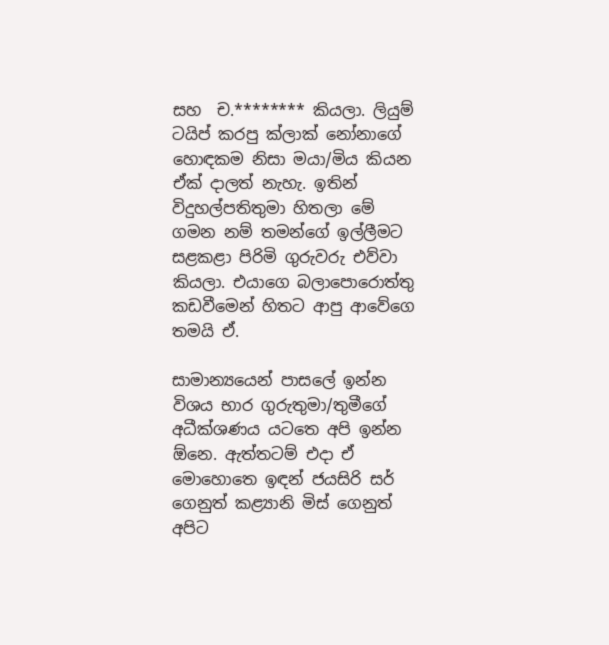සහ  ච.******** කියලා. ලියුම් ටයිප් කරපු ක්ලාක් නෝනාගේ හොඳකම නිසා මයා/මිය කියන ඒක් දාලත් නැහැ. ඉතින් විදුහල්පතිතුමා හිතලා මේ ගමන නම් තමන්ගේ ඉල්ලීමට සළකළා පිරිමි ගුරුවරු එව්වා කියලා. එයාගෙ බලාපොරොත්තු කඩවීමෙන් හිතට ආපු ආවේගෙ තමයි ඒ.

සාමාන්‍යයෙන් පාසලේ ඉන්න විශය භාර ගුරුතුමා/තුමීගේ අධීක්ශණය යටතෙ අපි ඉන්න ඕනෙ. ඇත්තටම් එදා ඒ මොහොතෙ ඉඳන් ජයසිරි සර් ගෙනුත් කළ්‍යානි මිස් ගෙනුත් අපිට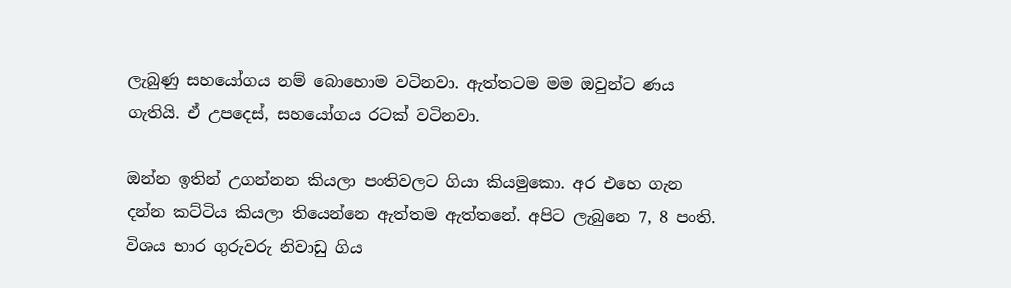ලැබුණු සහයෝගය නම් බොහොම වටිනවා. ඇත්තටම මම ඔවුන්ට ණය ගැතියි. ඒ උපදෙස්, සහයෝගය රටක් වටිනවා.

ඔන්න ඉතින් උගන්නන කියලා පංතිවලට ගියා කියමුකො. අර එහෙ ගැන දන්න කට්ටිය කියලා තියෙන්නෙ ඇත්තම ඇත්තනේ. අපිට ලැබුනෙ 7, 8 පංති. විශය භාර ගුරුවරු නිවාඩු ගිය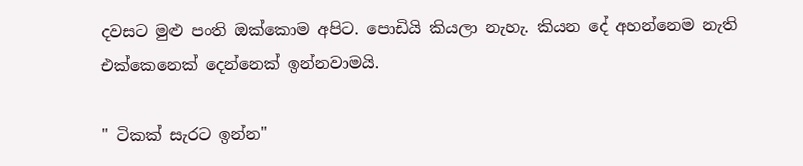දවසට මුළු පංති ඔක්කොම අපිට. පොඩියි කියලා නැහැ. කියන දේ අහන්නෙම නැති එක්කෙනෙක් දෙන්නෙක් ඉන්නවාමයි.

" ටිකක් සැරට ඉන්න"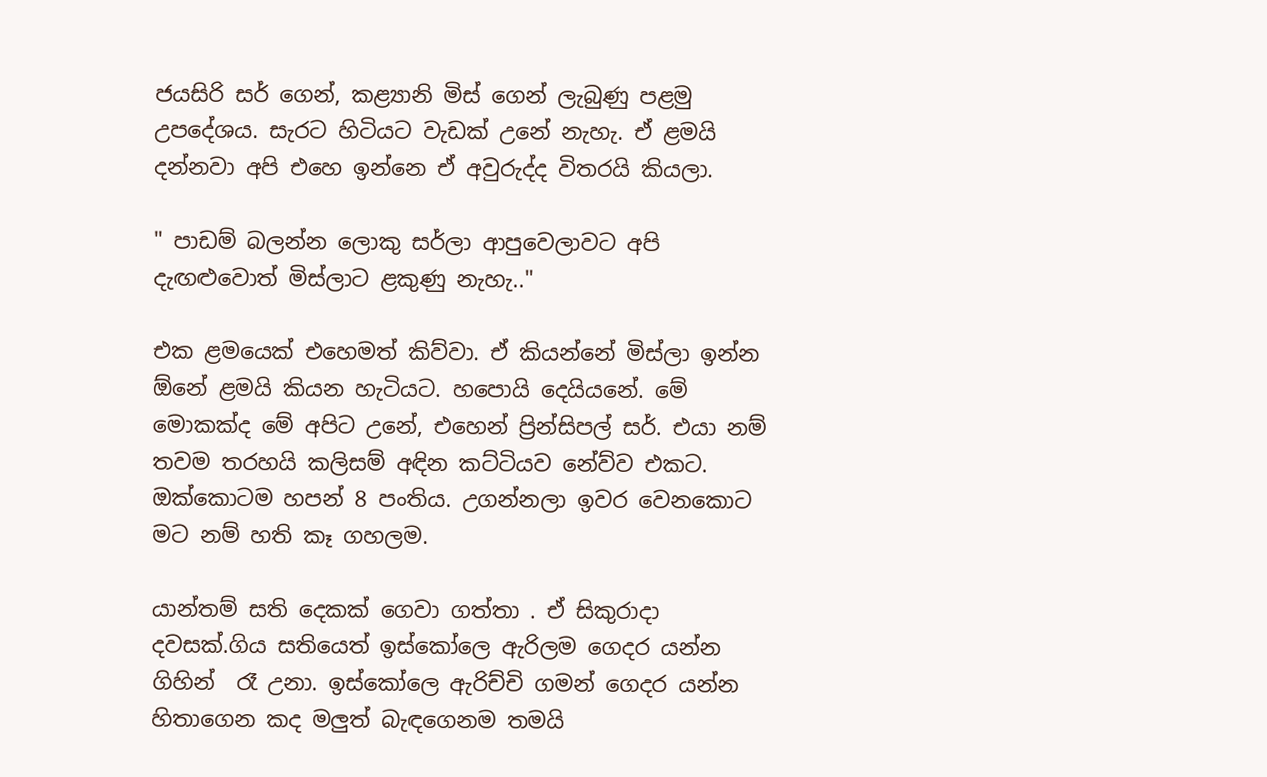ජයසිරි සර් ගෙන්, කළ්‍යානි මිස් ගෙන් ලැබුණු පළමු උපදේශය. සැරට හිටියට වැඩක් උනේ නැහැ. ඒ ළමයි දන්නවා අපි එහෙ ඉන්නෙ ඒ අවුරුද්ද විතරයි කියලා.

" පාඩම් බලන්න ලොකු සර්ලා ආපුවෙලාවට අපි දැඟළුවොත් මිස්ලාට ළකුණු නැහැ.."

එක ළමයෙක් එහෙමත් කිව්වා. ඒ කියන්නේ මිස්ලා ඉන්න ඕනේ ළමයි කියන හැටියට. හපොයි දෙයියනේ. මේ මොකක්ද මේ අපිට උනේ, එහෙන් ප්‍රින්සිපල් සර්. එයා නම් තවම තරහයි කලිසම් අඳින කට්ටියව නේව්ව එකට. ඔක්කොටම හපන් 8 පංතිය. උගන්නලා ඉවර වෙනකොට මට නම් හති කෑ ගහලම.

යාන්තම් සති දෙකක් ගෙවා ගත්තා . ඒ සිකුරාදා දවසක්.ගිය සතියෙත් ඉස්කෝලෙ ඇරිලම ගෙදර යන්න ගිහින්  රෑ උනා. ඉස්කෝලෙ ඇරිච්චි ගමන් ගෙදර යන්න හිතාගෙන කද මලුත් බැඳගෙනම තමයි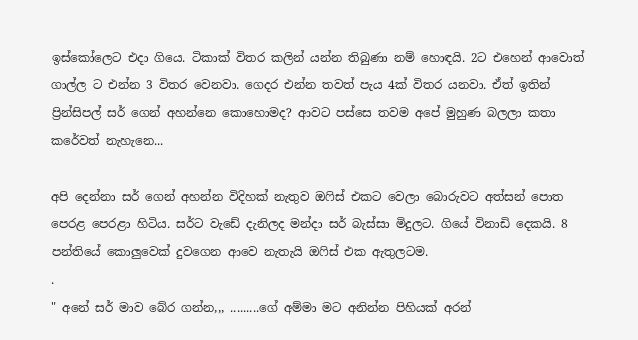ඉස්කෝලෙට එදා ගියෙ. ටිකාක් විතර කලින් යන්න තිබුණා නම් හොඳයි. 2ට එහෙන් ආවොත් ගාල්ල ට එන්න 3 විතර වෙනවා. ගෙදර එන්න තවත් පැය 4ක් විතර යනවා. ඒත් ඉතින් ප්‍රින්සිපල් සර් ගෙන් අහන්නෙ කොහොමද? ආවට පස්සෙ තවම අපේ මුහුණ බලලා කතා කරේවත් නැහැනෙ...

අපි දෙන්නා සර් ගෙන් අහන්න විදිහක් නැතුව ඔෆිස් එකට වෙලා බොරුවට අත්සන් පොත පෙරළ පෙරළා හිටිය. සර්ට වැඩේ දැනිලද මන්දා සර් බැස්සා මිදුලට. ගියේ විනාඩි දෙකයි. 8 පන්තියේ කොලුවෙක් දුවගෙන ආවෙ නැතැයි ඔෆිස් එක ඇතුලටම.
.
" අනේ සර් මාව බේර ගන්න,,, .........ගේ අම්මා මට අනින්න පිහියක් අරන්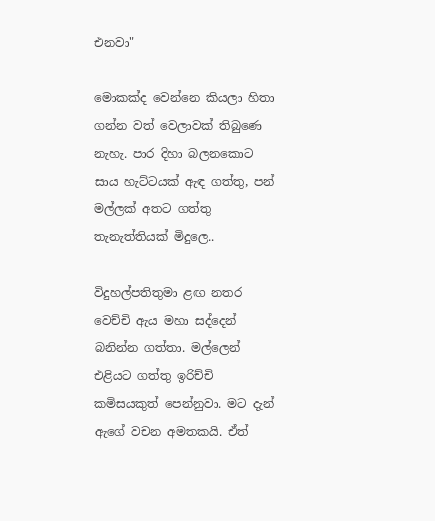එනවා"

මොකක්ද වෙන්නෙ කියලා හිතා ගන්න වත් වෙලාවක් තිබුණෙ නැහැ. පාර දිහා බලනකොට  සාය හැට්ටයක් ඇඳ ගත්තු, පන් මල්ලක් අතට ගත්තු තැනැත්තියක් මිදුලෙ..

විදුහල්පතිතුමා ළඟ නතර වෙච්චි ඇය මහා සද්දෙන් බනින්න ගත්තා. මල්ලෙන් එළියට ගත්තු ඉරිච්චි කමිසයකුත් පෙන්නුවා. මට දැන් ඇගේ වචන අමතකයි. ඒත්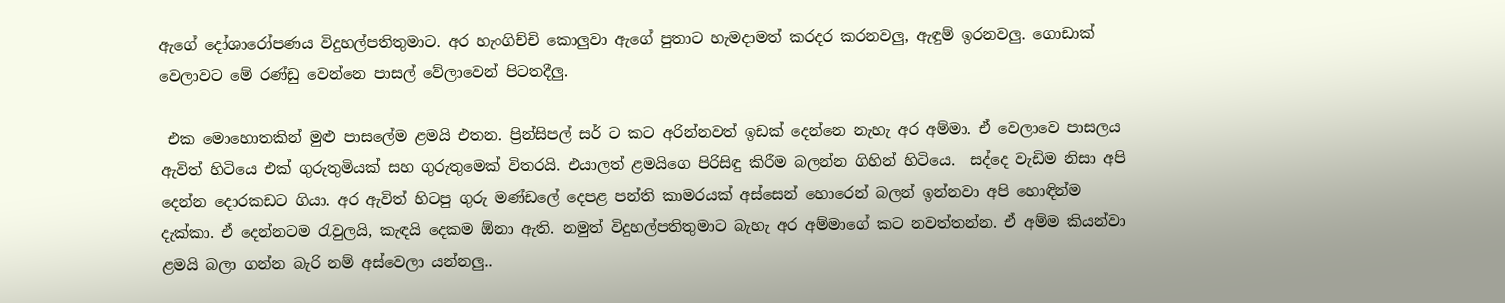ඇගේ දෝශාරෝපණය විදුහල්පතිතුමාට. අර හැංගිච්චි කොලුවා ඇගේ පුතාට හැමදාමත් කරදර කරනවලු, ඇඳුම් ඉරනවලු. ගොඩාක් වෙලාවට මේ රණ්ඩු වෙන්නෙ පාසල් වේලාවෙන් පිටතදීලු.

 එක මොහොතකින් මුළු පාසලේම ළමයි එතන. ප්‍රින්සිපල් සර් ට කට අරින්නවත් ඉඩක් දෙන්නෙ නැහැ අර අම්මා. ඒ වෙලාවෙ පාසලය ඇවිත් හිටියෙ එක් ගුරුතුමියක් සහ ගුරුතුමෙක් විතරයි. එයාලත් ළමයිගෙ පිරිසිඳු කිරීම බලන්න ගිහින් හිටියෙ.  සද්දෙ වැඩිම නිසා අපි දෙන්න දොරකඩට ගියා. අර ඇවිත් හිටපු ගුරු මණ්ඩලේ දෙපළ පන්ති කාමරයක් අස්සෙන් හොරෙන් බලන් ඉන්නවා අපි හොඳින්ම දැක්කා. ඒ දෙන්නටම රැවුලයි, කැඳයි දෙකම ඕනා ඇති. නමුත් විදුහල්පතිතුමාට බැහැ අර අම්මාගේ කට නවත්තන්න. ඒ අම්ම කියන්වා ළමයි බලා ගන්න බැරි නම් අස්වෙලා යන්නලු..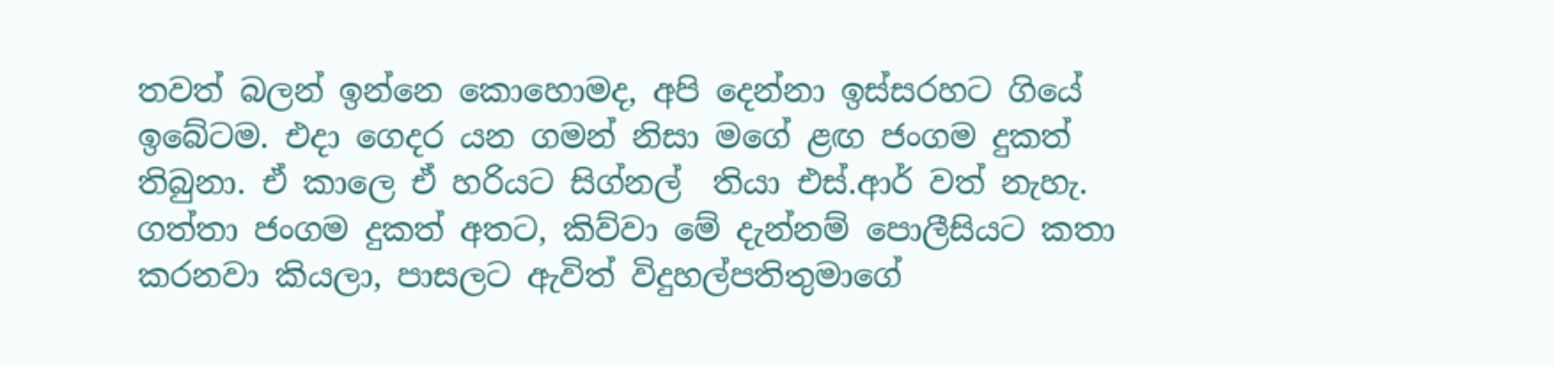තවත් බලන් ඉන්නෙ කොහොමද, අපි දෙන්නා ඉස්සරහට ගියේ ඉබේටම. එදා ගෙදර යන ගමන් නිසා මගේ ළඟ ජංගම දුකත් තිබුනා. ඒ කාලෙ ඒ හරියට සිග්නල්  තියා එස්.ආර් වත් නැහැ. ගත්තා ජංගම දුකත් අතට, කිව්වා මේ දැන්නම් පොලීසියට කතා කරනවා කියලා, පාසලට ඇවිත් විදුහල්පතිතුමාගේ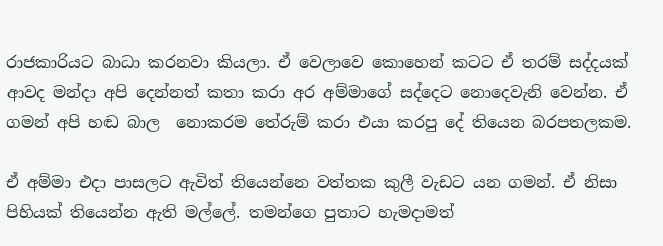රාජකාරියට බාධා කරනවා කියලා. ඒ වෙලාවෙ කොහෙන් කටට ඒ තරම් සද්දයක් ආවද මන්දා අපි දෙන්නත් කතා කරා අර අම්මාගේ සද්දෙට නොදෙවැනි වෙන්න. ඒ ගමන් අපි හඬ බාල  නොකරම තේරුම් කරා එයා කරපු දේ තියෙන බරපතලකම.

ඒ අම්මා එදා පාසලට ඇවිත් තියෙන්නෙ වත්තක කුලී වැඩට යන ගමන්. ඒ නිසා පිහියක් තියෙන්න ඇති මල්ලේ. තමන්ගෙ පුතාට හැමදාමත්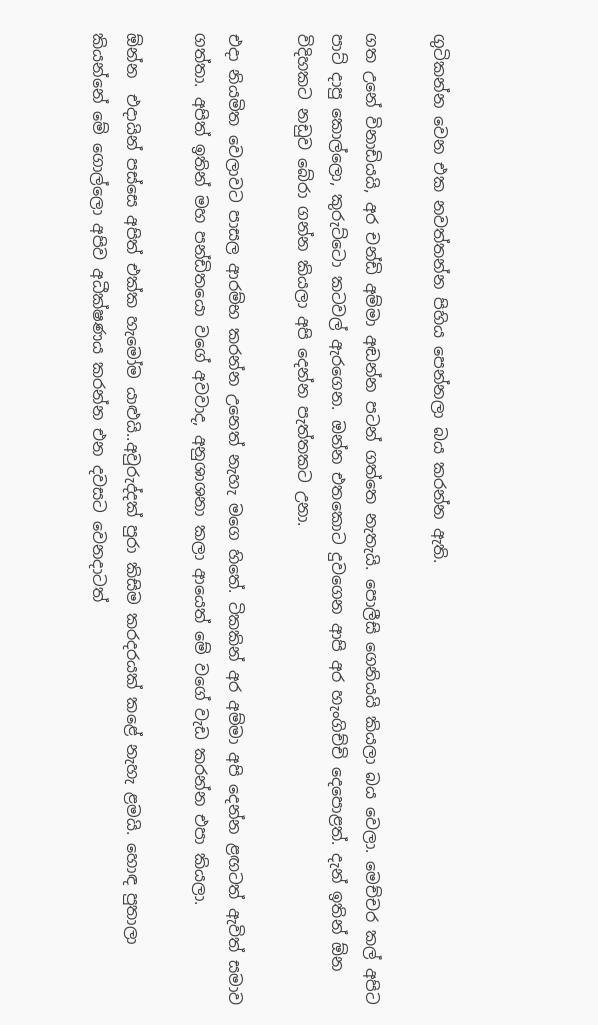ගුටිකන්න වෙන එක නවත්තන්න පිහිය පෙන්නලා බය කරන්න ඇති.

ගත උනේ විනාඩියයි, අර චන්ඩි අම්මා අඬන්න පටන් ගත්තෙ නැතැයි. පොලීසි ගෙනියයි කියලා බය වෙලා. මෙච්චර කල් අපිට පාට් දාපු කොල්ලො, කුරුට්ටො කටවල් ඇරගෙන. ඔන්න එතකොට දුවගෙන ආපි අර හැංගිච්චි දෙපොළත්. දැන් ඉතින් ඕන විදිහකට නඩුව බේරා ගන්න කියලා අපි දෙන්න පැත්තකට උනා.

එදා නියමිත වෙලාවට පාසල ආරම්භ කරන්න උනෙත් නැහැ මගෙ හිතේ. ටිකකින් අර අම්මා අපි දෙන්න ළඟටත් ඇවිත් සමාව ගත්තා. අපිත් ඉතින් මහ පන්ඩිතයො වගේ අවවාද, අනුශාශනා කලා ආයෙත් මේ වගේ වැඩ කරන්න එපා කියලා.

ඕන්න  එදායින් පස්සෙ අපිත් එක්ක හැමෝම යාළුයි..අවුරුද්දක් පුරා කිසිම කරදරයක් කළේ නැහැ ළමයි. හොඳ පුතාලා කියන්නේ මේ ගොල්ලො අපිව අධීක්ෂණය කරන්න එන දවසට වෙනදාටත්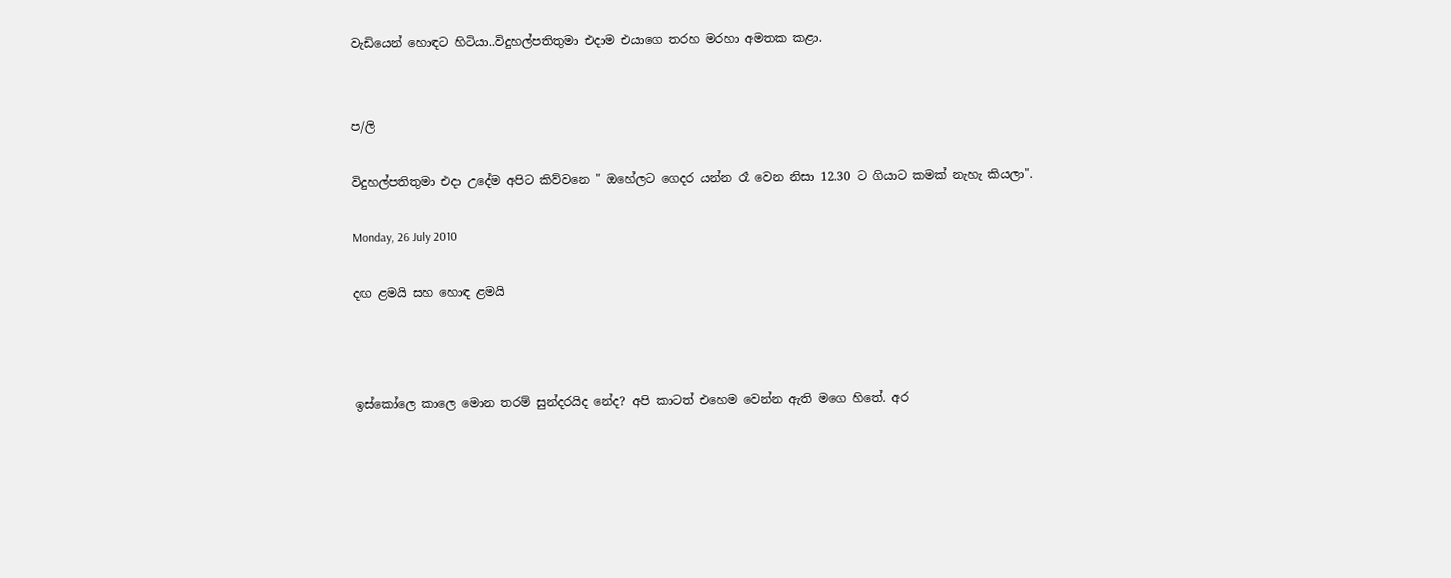වැඩියෙන් හොඳට හිටියා..විදුහල්පතිතුමා එදාම එයාගෙ තරහ මරහා අමතක කළා.


ප/ලි

විදුහල්පතිතුමා එදා උදේම අපිට කිව්වනෙ " ඔහේලට ගෙදර යන්න රෑ වෙන නිසා 12.30 ට ගියාට කමක් නැහැ කියලා".

Monday, 26 July 2010

දඟ ළමයි සහ හොඳ ළමයි



ඉස්කෝලෙ කාලෙ මොන තරම් සුන්දරයිද නේද? අපි කාටත් එහෙම වෙන්න ඇති මගෙ හිතේ. අර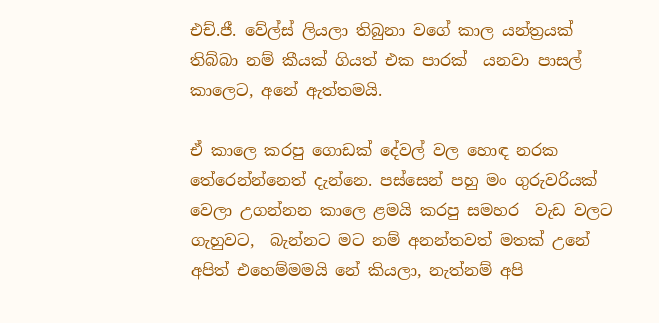එච්.ජී. වේල්ස් ලියලා තිබුනා වගේ කාල යන්ත්‍රයක් තිබ්බා නම් කීයක් ගියත් එක පාරක්  යනවා පාසල් කාලෙට, අනේ ඇත්තමයි.

ඒ කාලෙ කරපු ගොඩක් දේවල් වල හොඳ නරක තේරෙන්න්නෙත් දැන්නෙ. පස්සෙන් පහු මං ගුරුවරියක් වෙලා උගන්නන කාලෙ ළමයි කරපු සමහර  වැඩ වලට ගැහුවට,  බැන්නට මට නම් අනන්තවත් මතක් උනේ අපිත් එහෙම්මමයි නේ කියලා, නැත්නම් අපි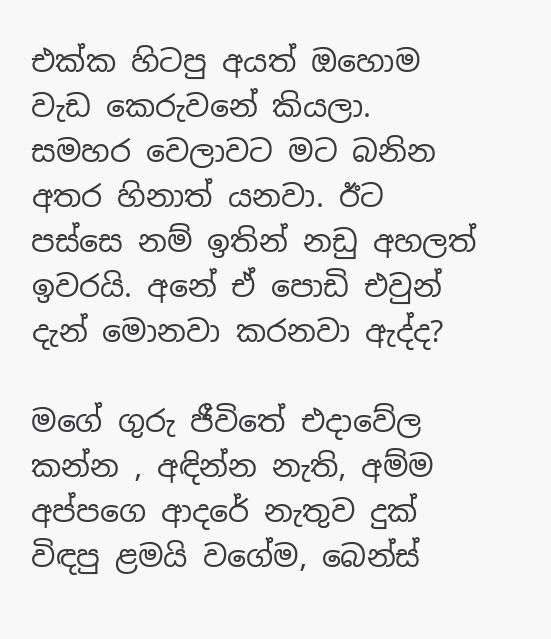එක්ක හිටපු අයත් ඔහොම වැඩ කෙරුවනේ කියලා.        සමහර වෙලාවට මට බනින අතර හිනාත් යනවා. ඊට පස්සෙ නම් ඉතින් නඩු අහලත් ඉවරයි. අනේ ඒ පොඩි එවුන් දැන් මොනවා කරනවා ඇද්ද?

මගේ ගුරු ජීවිතේ එදාවේල කන්න , අඳින්න නැති, අම්ම අප්පගෙ ආදරේ නැතුව දුක් විඳපු ළමයි වගේම, බෙන්ස්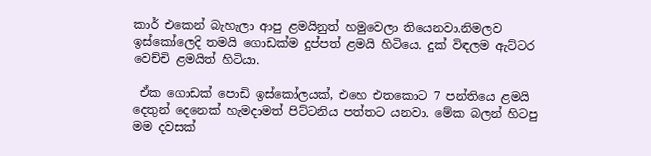කාර් එකෙන් බැහැලා ආපු ළමයිනුත් හමුවෙලා තියෙනවා.නිමලව  ඉස්කෝලෙදි තමයි ගොඩක්ම දුප්පත් ළමයි හිටියෙ. දුක් විඳලම ඇට්ටර වෙච්චි ළමයිත් හිටියා.

 ඒක ගොඩක් පොඩි ඉස්කෝලයක්, එහෙ එතකොට 7 පන්තියෙ ළමයි දෙතුන් දෙනෙක් හැමදාමත් පිට්ටනිය පත්තට යනවා. මේක බලන් හිටපු මම දවසක්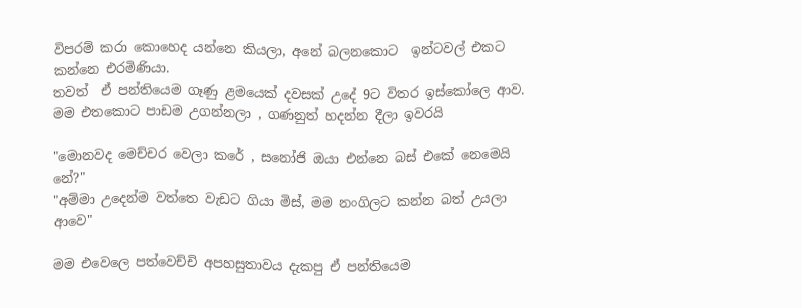විපරම් කරා කොහෙද යන්නෙ කියලා, අනේ බලනකොට  ඉන්ටවල් එකට කන්නෙ එරමිණියා.
තවත්  ඒ පන්තියෙම ගෑණු ළමයෙක් දවසක් උදේ 9ට විතර ඉස්කෝලෙ ආව. මම එතකොට පාඩම උගන්නලා , ගණනුත් හදන්න දීලා ඉවරයි

"මොනවද මෙච්චර වෙලා කරේ , සනෝජි ඔයා එන්නෙ බස් එකේ නෙමෙයි නේ?"
"අම්මා උදෙන්ම වත්තෙ වැඩට ගියා මිස්, මම නංගිලට කන්න බත් උයලා ආවෙ"

මම එවෙලෙ පත්වෙච්චි අපහසුතාවය දැකපු ඒ පන්තියෙම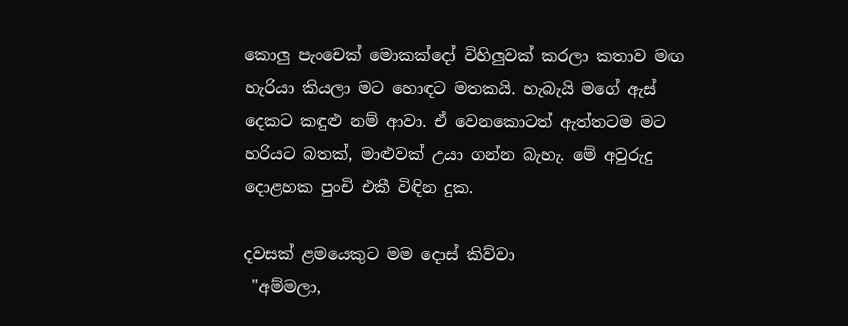කොලු පැංචෙක් මොකක්දෝ විහිලුවක් කරලා කතාව මඟ හැරියා කියලා මට හොඳට මතකයි. හැබැයි මගේ ඇස් දෙකට කඳුළු නම් ආවා. ඒ වෙනකොටත් ඇත්තටම මට හරියට බතක්, මාළුවක් උයා ගන්න බැහැ. මේ අවුරුදු දොළහක පුංචි එකී විඳින දුක.

දවසක් ළමයෙකුට මම දොස් කිව්වා
 "අම්මලා,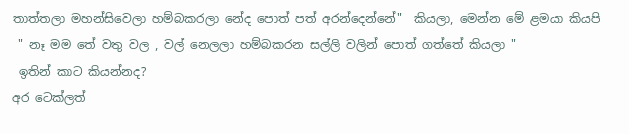තාත්තලා මහන්සිවෙලා හම්බකරලා නේද පොත් පත් අරන්දෙන්නේ"  කියලා, මෙන්න මේ ළමයා කියපි
 " නෑ මම තේ වතු වල , වල් නෙලලා හම්බකරන සල්ලි වලින් පොත් ගත්තේ කියලා "
 ඉතින් කාට කියන්නද?
අර ටෙක්ලත්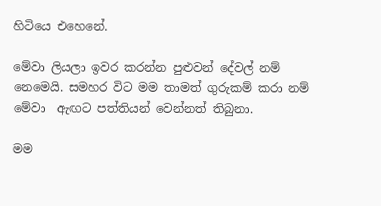හිටියෙ එහෙනේ.

මේවා ලියලා ඉවර කරන්න පුළුවන් දේවල් නම් නෙමෙයි. සමහර විට මම තාමත් ගුරුකම් කරා නම් මේවා  ඇඟට පත්තියන් වෙන්නත් තිබුනා.

මම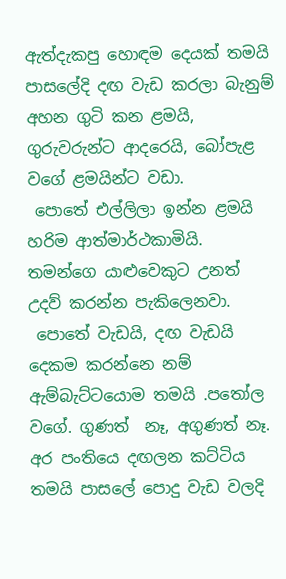ඇත්දැකපු හොඳම දෙයක් තමයි පාසලේදි දඟ වැඩ කරලා බැනුම් අහන ගුටි කන ළමයි, ගුරුවරුන්ට ආදරෙයි, බෝපැළ වගේ ළමයින්ට වඩා.
 පොතේ එල්ලිලා ඉන්න ළමයි හරිම ආත්මාර්ථකාමියි. තමන්ගෙ යාළුවෙකුට උනත් උදව් කරන්න පැකිලෙනවා.
 පොතේ වැඩයි, දඟ වැඩයි දෙකම කරන්නෙ නම් ඇම්බැට්ටයොම තමයි .පතෝල වගේ. ගුණත්  නෑ, අගුණත් නෑ.
අර පංතියෙ දඟලන කට්ටිය තමයි පාසලේ පොදු වැඩ වලදි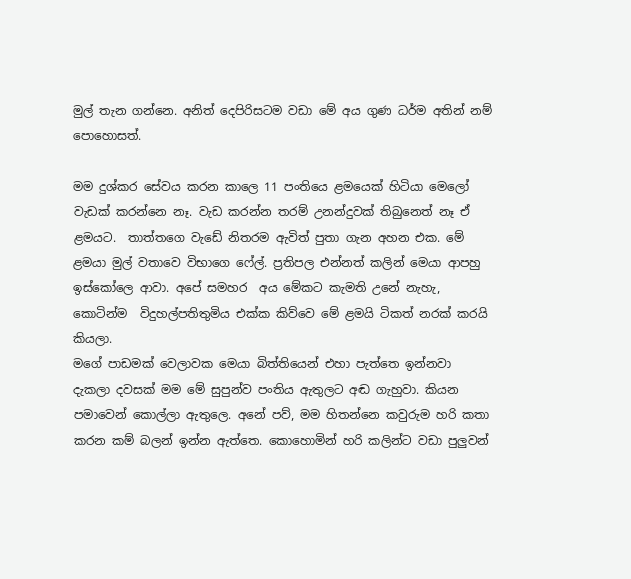මුල් තැන ගන්නෙ. අනිත් දෙපිරිසටම වඩා මේ අය ගුණ ධර්ම අතින් නම් පොහොසත්.

මම දුශ්කර සේවය කරන කාලෙ 11 පංතියෙ ළමයෙක් හිටියා මෙලෝ වැඩක් කරන්නෙ නෑ. වැඩ කරන්න තරම් උනන්දුවක් තිබුනෙත් නෑ ඒ ළමයට.  තාත්තගෙ වැඩේ නිතරම ඇවිත් පුතා ගැන අහන එක. මේ ළමයා මුල් වතාවෙ විභාගෙ ෆේල්. ප්‍රතිපල එන්නත් කලින් මෙයා ආපහු ඉස්කෝලෙ ආවා. අපේ සමහර  අය මේකට කැමති උනේ නැහැ, කොටින්ම  විදුහල්පතිතුමිය එක්ක කිව්වෙ මේ ළමයි ටිකත් නරක් කරයි කියලා.
මගේ පාඩමක් වෙලාවක මෙයා බිත්තියෙන් එහා පැත්තෙ ඉන්නවා දැකලා දවසක් මම මේ සුපුන්ව පංතිය ඇතුලට අඬ ගැහුවා. කියන පමාවෙන් කොල්ලා ඇතුලෙ. අනේ පව්, මම හිතන්නෙ කවුරුම හරි කතා කරන කම් බලන් ඉන්න ඇත්තෙ. කොහොමින් හරි කලින්ට වඩා පුලුවන්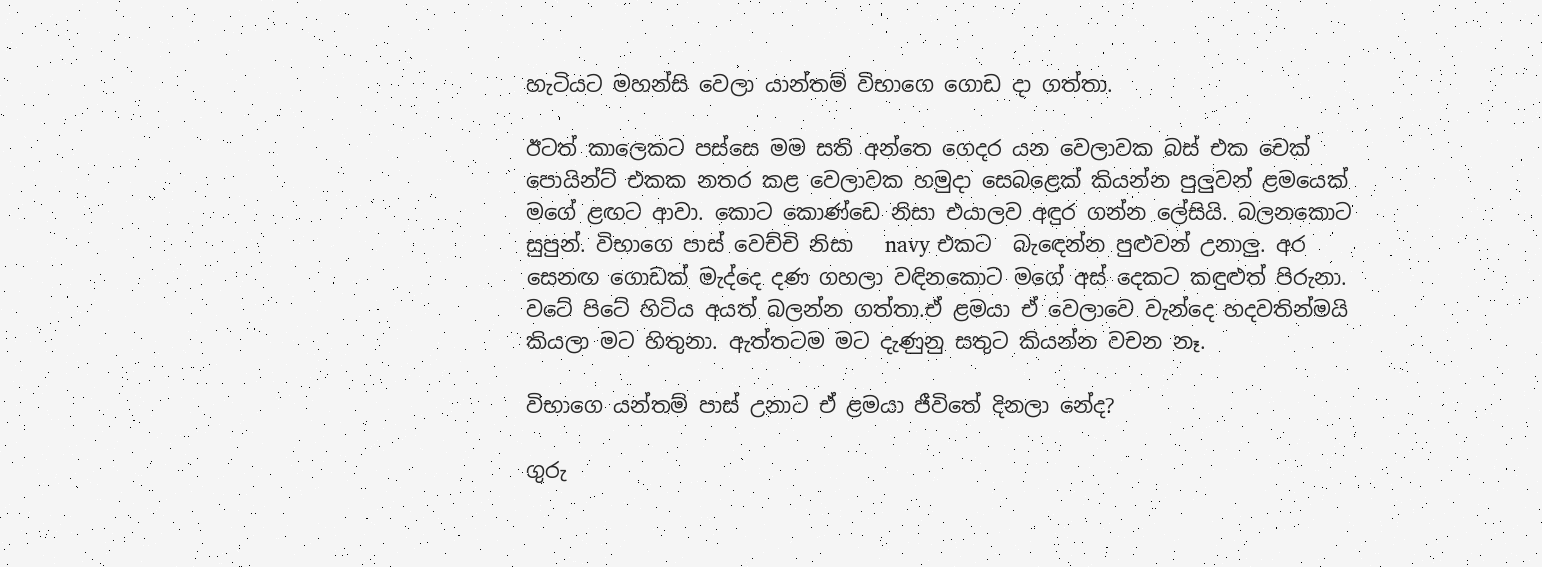හැටියට මහන්සි වෙලා යාන්තම් විභාගෙ ගොඩ දා ගත්තා.

ඊටත් කාලෙකට පස්සෙ මම සති අන්තෙ ගෙදර යන වෙලාවක බස් එක චෙක් පොයින්ට් එකක නතර කළ වෙලාවක හමුදා සෙබළෙක් කියන්න පුලුවන් ළමයෙක් මගේ ළඟට ආවා. කොට කොණ්ඩෙ නිසා එයාලව අඳුර ගන්න ලේසියි. බලනකොට සුපුන්. විභාගෙ පාස් වෙච්චි නිසා   navy එකට  බැඳෙන්න පුළුවන් උනාලු. අර සෙනඟ ගොඩක් මැද්දෙ දණ ගහලා වඳිනකොට මගේ අස් දෙකට කඳුළුත් පිරුනා. වටේ පිටේ හිටිය අයත් බලන්න ගත්තා.ඒ ළමයා ඒ වෙලාවෙ වැන්දෙ හදවතින්මයි කියලා මට හිතුනා. ඇත්තටම මට දැණුනු සතුට කියන්න වචන නෑ.

විභාගෙ යන්තම් පාස් උනාට ඒ ළමයා ජීවිතේ දිනලා නේද?

ගුරු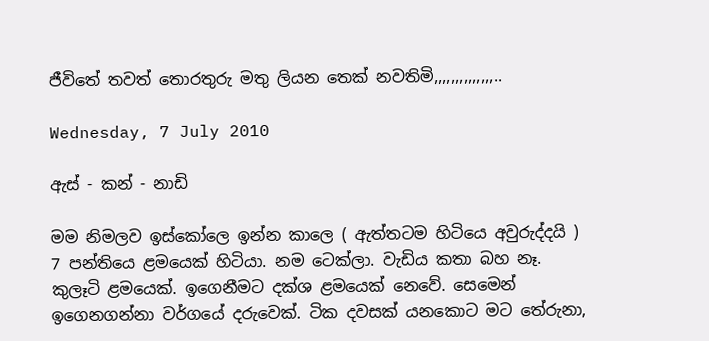ජීවිතේ තවත් තොරතුරු මතු ලියන තෙක් නවතිමි,,,,,,,,,,,,,,..

Wednesday, 7 July 2010

ඇස් - කන් - නාඩි

මම නිමලව ඉස්කෝලෙ ඉන්න කාලෙ ( ඇත්තටම හිටියෙ අවුරුද්දයි ) 7 පන්තියෙ ළමයෙක් හිටියා. නම ටෙක්ලා. වැඩිය කතා බහ නෑ. කුලෑටි ළමයෙක්. ඉගෙනීමට දක්ශ ළමයෙක් නෙවේ. සෙමෙන් ඉගෙනගන්නා වර්ගයේ දරුවෙක්. ටික දවසක් යනකොට මට තේරුනා,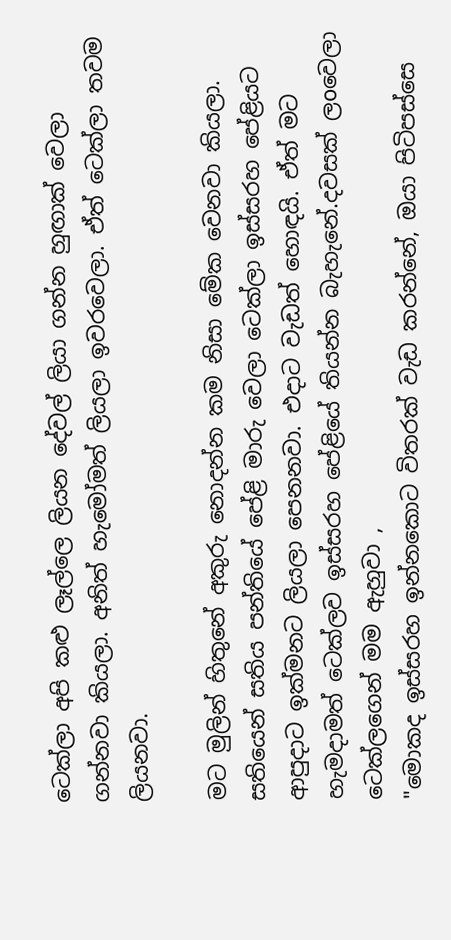ටෙක්ලා අපි කළු ලෑල්ලෙ ලියන දේවල් ලියා ගන්න හුඟාක් වෙලා ගන්නවා කියලා. අනිත් හැමෝමත් ලියලා ඉවරවෙලා. ඒත් ටෙක්ලා තවම ලියනවා.

මට මුලින් හිතුනේ අකුරු නොදන්න කම නිසා මේක වෙනවා කියලා. සතියෙන් සතිය පන්තියේ පේළි මාරු වෙලා ටෙක්ලා ඉස්සරහ පේළියට ආපුදාට ඉක්මනට ලියලා පෙනනවා. එදාට වැඩත් හොඳයි. ඒත් මට හැමදාමත් ටෙක්ලව ඉස්සරහ පේළියේ තියන්න බැහැනේ.දවසක් ලoවෙලා ටෙක්ලගෙන් මම ඇහුවා ,
"මොකද ඉස්සරහ ඉන්නකොට විතරක් වැඩ කරන්නේ, ඔයා පිටිපස්සෙ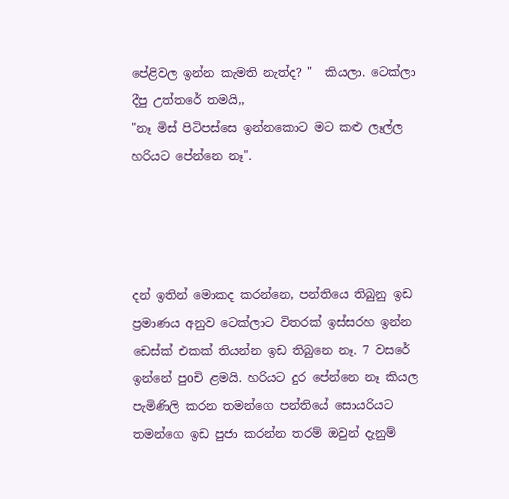පේළිවල ඉන්න කැමති නැත්ද? "  කියලා. ටෙක්ලා දීපු උත්තරේ තමයි,,
"නෑ මිස් පිටිපස්සෙ ඉන්නකොට මට කළු ලෑල්ල හරියට පේන්නෙ නෑ".




දන් ඉතින් මොකද කරන්නෙ, පන්තියෙ තිබුනු ඉඩ ප්‍රමාණය අනුව ටෙක්ලාට විතරක් ඉස්සරහ ඉන්න ඩෙස්ක් එකක් තියන්න ඉඩ තිබුනෙ නෑ. 7 වසරේ ඉන්නේ පුoචි ළමයි. හරියට දුර පේන්නෙ නෑ කියල පැමිණිලි කරන තමන්ගෙ පන්තියේ සොයරියට තමන්ගෙ ඉඩ පුජා කරන්න තරම් ඔවුන් දැනුම්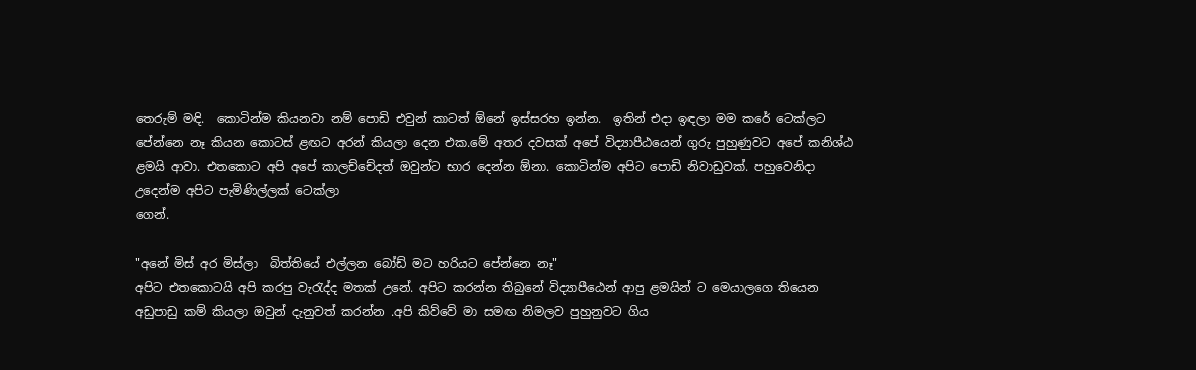තෙරුම් මඳි.  කොටින්ම කියනවා නම් පොඩි එවුන් කාටත් ඕනේ ඉස්සරහ ඉන්න.  ඉතින් එදා ඉඳලා මම කරේ ටෙක්ලට පේන්නෙ නෑ කියන කොටස් ළඟට අරන් කියලා දෙන එක.මේ අතර දවසක් අපේ විද්‍යාපීඨයෙන් ගුරු පුහුණුවට අපේ කනිශ්ඨ ළමයි ආවා. එතකොට අපි අපේ කාලච්චේදත් ඔවුන්ට භාර දෙන්න ඕනා. කොටින්ම අපිට පොඩි නිවාඩුවක්. පහුවෙනිදා උදෙන්ම අපිට පැමිණිල්ලක් ටෙක්ලා
ගෙන්.

"අනේ මිස් අර මිස්ලා  බිත්තියේ එල්ලන බෝඩ් මට හරියට පේන්නෙ නෑ"
අපිට එතකොටයි අපි කරපු වැරැද්ද මතක් උනේ. අපිට කරන්න තිබුනේ විද්‍යාපීඨෙන් ආපු ළමයින් ට මෙයාලගෙ තියෙන අඩුපාඩු කම් කියලා ඔවුන් දැනුවත් කරන්න .අපි කිව්වේ මා සමඟ නිමලව පුහුනුවට ගිය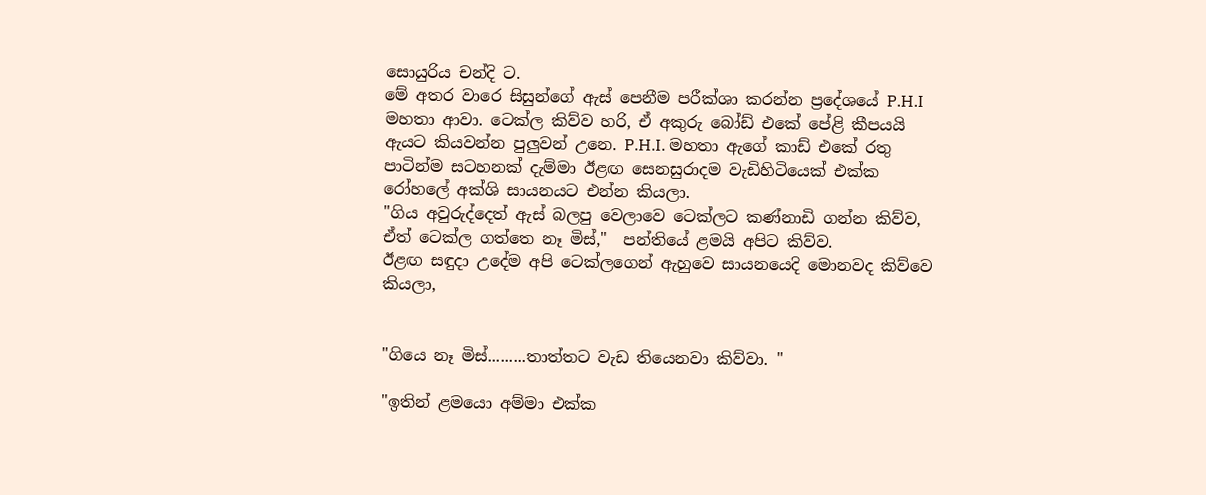සොයුරිය චන්දි ට.
මේ අතර වාරෙ සිසුන්ගේ ඇස් පෙනීම පරීක්ශා කරන්න ප්‍රදේශයේ P.H.I මහතා ආවා. ටෙක්ල කිව්ව හරි, ඒ අකුරු බෝඩ් එකේ පේළි කීපයයි ඇයට කියවන්න පුලුවන් උනෙ. P.H.I. මහතා ඇගේ කාඩ් එකේ රතු පාටින්ම සටහනක් දැම්මා ඊළඟ සෙනසුරාදම වැඩිහිටියෙක් එක්ක රෝහලේ අක්ශි සායනයට එන්න කියලා.
"ගිය අවුරුද්දෙත් ඇස් බලපු වෙලාවෙ ටෙක්ලට කණ්නාඩි ගන්න කිව්ව, ඒත් ටෙක්ල ගත්තෙ නෑ මිස්,"  පන්තියේ ළමයි අපිට කිව්ව.
ඊළඟ සඳුදා උදේම අපි ටෙක්ලගෙන් ඇහුවෙ සායනයෙදි මොනවද කිව්වෙ කියලා,


"ගියෙ නෑ මිස්.........තාත්තට වැඩ තියෙනවා කිව්වා. "

"ඉතින් ළමයො අම්මා එක්ක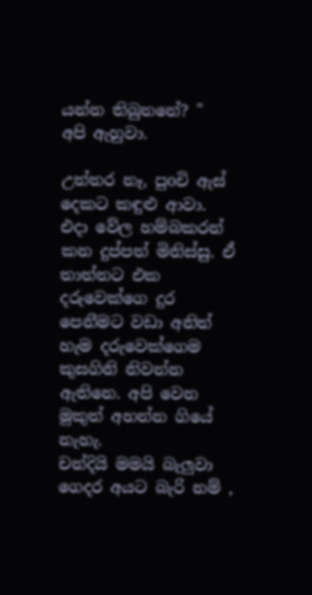යන්න තිබුනනේ? "   අපි ඇහුවා.

උත්තර නෑ, පුoචි ඇස් දෙකට කඳුළු ආවා.  එදා වේල හම්බකරන් කන දුප්පත් මිනිස්සු. ඒ තාත්තට එක දරුවෙක්ගෙ දුර පෙනීමට වඩා අනිත් හැම දරුවෙක්ගෙම කුසගිනි නිවන්න ඇතිනෙ. අපි වෙන මුකුත් අහන්න ගියේ නැහැ.
චන්දියි මමයි බැලුවා ගෙදර අයට බැරි නම් ,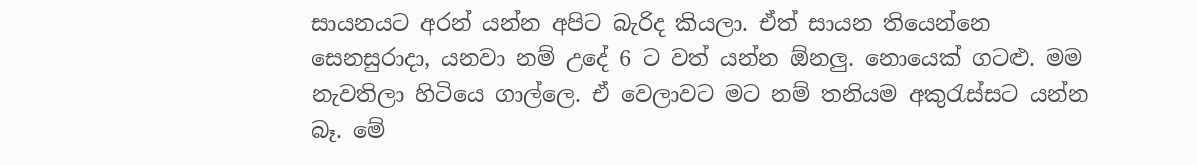සායනයට අරන් යන්න අපිට බැරිද කියලා. ඒත් සායන තියෙන්නෙ සෙනසුරාදා, යනවා නම් උදේ 6 ට වත් යන්න ඕනලු. නොයෙක් ගටළු. මම නැවතිලා හිටියෙ ගාල්ලෙ. ඒ වෙලාවට මට නම් තනියම අකුරැස්සට යන්න බෑ. මේ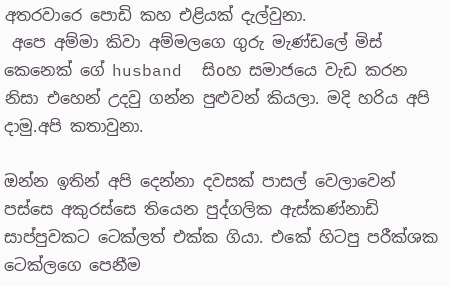අතරවාරෙ පොඩි කහ එළියක් දැල්වුනා.
 අපෙ අම්මා කිවා අම්මලගෙ ගුරු මැණ්ඩලේ මිස් කෙනෙක් ගේ husband  සිoහ සමාජයෙ වැඩ කරන නිසා එහෙන් උදවු ගන්න පුළුවන් කියලා. මදි හරිය අපි දාමු.අපි කතාවුනා.

ඔන්න ඉතින් අපි දෙන්නා දවසක් පාසල් වෙලාවෙන් පස්සෙ අකුරස්සෙ තියෙන පුද්ගලික ඇස්කණ්නාඩි සාප්පුවකට ටෙක්ලත් එක්ක ගියා. එකේ හිටපු පරීක්ශක ටෙක්ලගෙ පෙනීම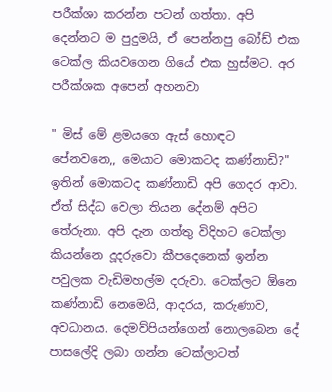පරීක්ශා කරන්න පටන් ගත්තා. අපි දෙන්නට ම පුදුමයි, ඒ පෙන්නපු බෝඩ් එක ටෙක්ල කියවගෙන ගියේ එක හුස්මට. අර පරීක්ශක අපෙන් අහනවා

" මිස් මේ ළමයගෙ ඇස් හොඳට පේනවනෙ,, මෙයාට මොකටද කණ්නාඩි?"
ඉතින් මොකටද කණ්නාඩි අපි ගෙදර ආවා. ඒත් සිද්ධ වෙලා තියන දේනම් අපිට තේරුනා. අපි දැන ගත්තු විදිහට ටෙක්ලා කියන්නෙ දූදරුවො කීපදෙනෙක් ඉන්න පවුලක වැඩිමහල්ම දරුවා. ටෙක්ලට ඕනෙ කණ්නාඩි නෙමෙයි, ආදරය, කරුණාව, අවධානය. දෙමව්පියන්ගෙන් නොලබෙන දේ පාසලේදි ලබා ගන්න ටෙක්ලාටත්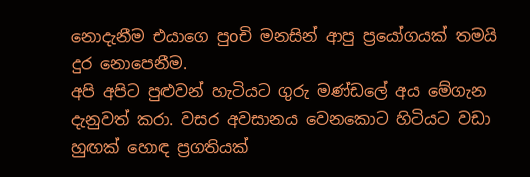නොදැනීම එයාගෙ පුoචි මනසින් ආපු ප්‍රයෝගයක් තමයි දුර නොපෙනීම.
අපි අපිට පුළුවන් හැටියට ගුරු මණ්ඩලේ අය මේගැන දැනුවත් කරා. වසර අවසානය වෙනකොට හිටියට වඩා හුඟක් හොඳ ප්‍රගතියක්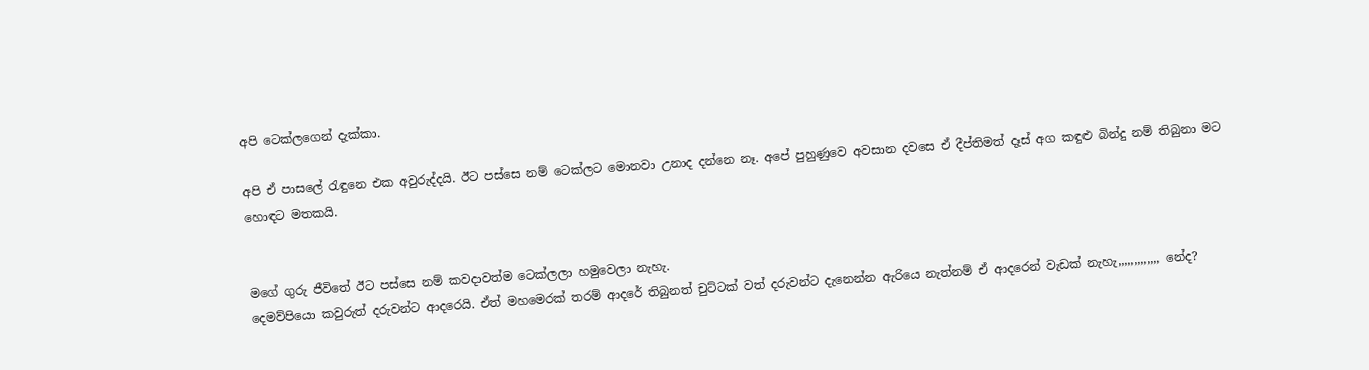අපි ටෙක්ලගෙන් දැක්කා.

අපි ඒ පාසලේ රැඳුනෙ එක අවුරුද්දයි. ඊට පස්සෙ නම් ටෙක්ලට මොනවා උනාද දන්නෙ නෑ. අපේ පුහුණුවෙ අවසාන දවසෙ ඒ දීප්තිමත් දෑස් අග කඳුළු බින්දු නම් තිබුනා මට හොඳට මතකයි.


මගේ ගුරු ජීවිතේ ඊට පස්සෙ නම් කවදාවත්ම ටෙක්ලලා හමුවෙලා නැහැ.
දෙමව්පියො කවුරුත් දරුවන්ට ආදරෙයි. ඒත් මහමෙරක් තරම් ආදරේ තිබුනත් චුට්ටක් වත් දරුවන්ට දැනෙන්න ඇරියෙ නැත්නම් ඒ ආදරෙන් වැඩක් නැහැ,,,,,,,,,,,,, නේද?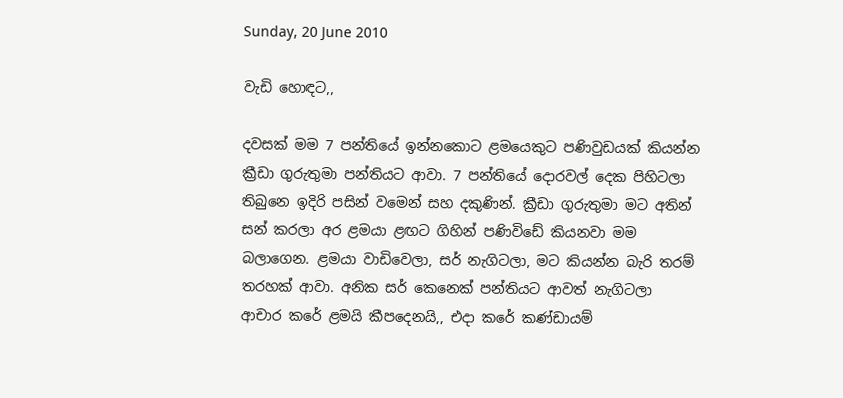Sunday, 20 June 2010

වැඩි හොඳට,,

දවසක් මම 7 පන්තියේ ඉන්නකොට ළමයෙකුට පණිවුඩයක් කියන්න ක්‍රීඩා ගුරුතුමා පන්තියට ආවා. 7 පන්තියේ දොරවල් දෙක පිහිටලා තිබුනෙ ඉදිරි පසින් වමෙන් සහ දකුණින්. ක්‍රීඩා ගුරුතුමා මට අතින් සන් කරලා අර ළමයා ළඟට ගිහින් පණිවිඩේ කියනවා මම බලාගෙන. ළමයා වාඩිවෙලා, සර් නැගිටලා, මට කියන්න බැරි තරම් තරහක් ආවා. අනික සර් කෙනෙක් පන්තියට ආවත් නැගිටලා ආචාර කරේ ළමයි කීපදෙනයි,, එදා කරේ කණ්ඩායම්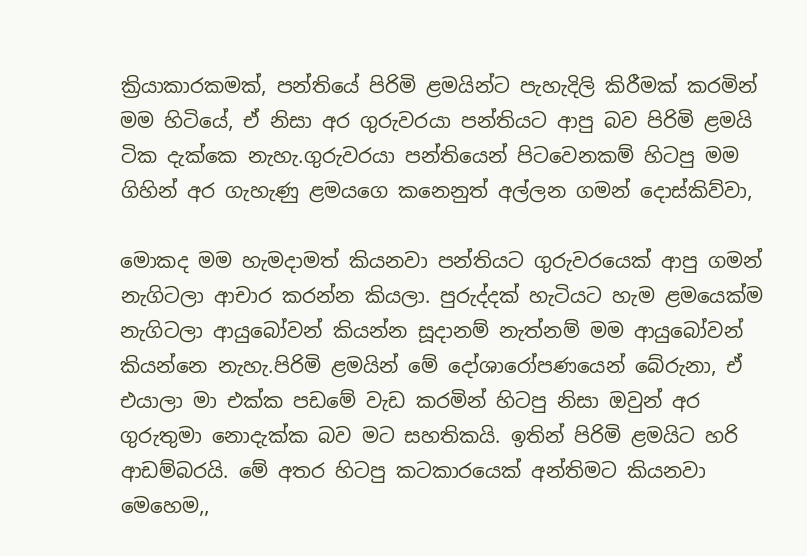ක්‍රියාකාරකමක්, පන්තියේ පිරිමි ළමයින්ට පැහැදිලි කිරීමක් කරමින් මම හිටියේ, ඒ නිසා අර ගුරුවරයා පන්තියට ආපු බව පිරිමි ළමයි ටික දැක්කෙ නැහැ.ගුරුවරයා පන්තියෙන් පිටවෙනකම් හිටපු මම ගිහින් අර ගැහැණු ළමයගෙ කනෙනුත් අල්ලන ගමන් දොස්කිව්වා,

මොකද මම හැමදාමත් කියනවා පන්තියට ගුරුවරයෙක් ආපු ගමන් නැගිටලා ආචාර කරන්න කියලා. පුරුද්දක් හැටියට හැම ළමයෙක්ම නැගිටලා ආයුබෝවන් කියන්න සූදානම් නැත්නම් මම ආයුබෝවන් කියන්නෙ නැහැ.පිරිමි ළමයින් මේ දෝශාරෝපණයෙන් බේරුනා, ඒ එයාලා මා එක්ක පඩමේ වැඩ කරමින් හිටපු නිසා ඔවුන් අර ගුරුතුමා නොදැක්ක බව මට සහතිකයි. ඉතින් පිරිමි ළමයිට හරි ආඩම්බරයි. මේ අතර හිටපු කටකාරයෙක් අන්තිමට කියනවා මෙහෙම,,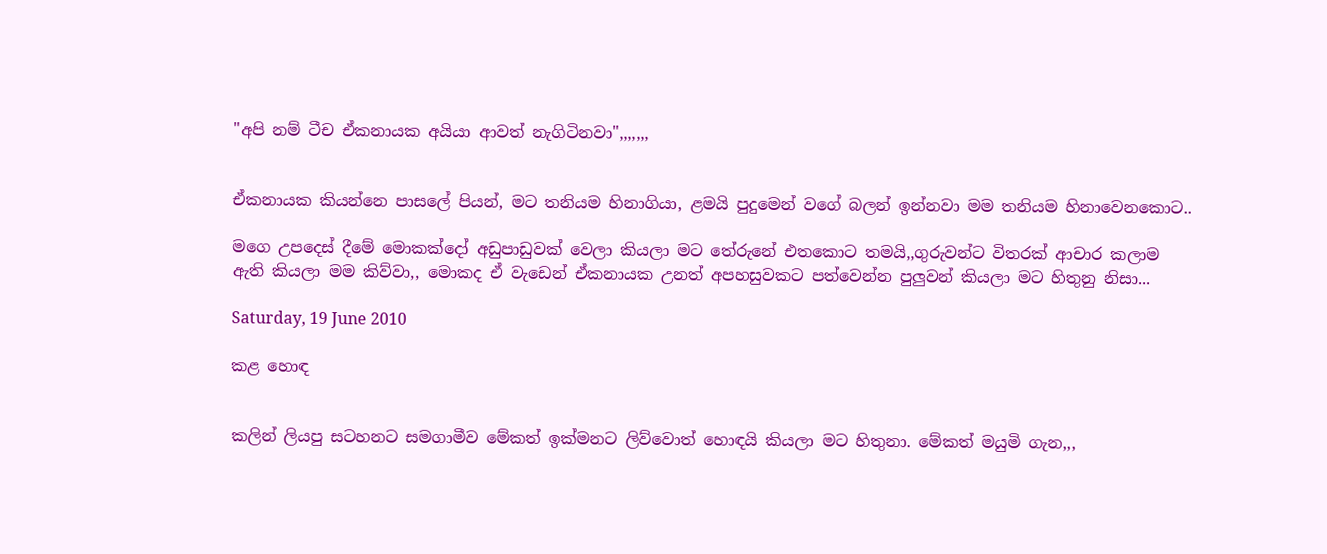"අපි නම් ටීච ඒකනායක අයියා ආවත් නැගිටිනවා",,,,,,,


ඒකනායක කියන්නෙ පාසලේ පියන්, මට තනියම හිනාගියා, ළමයි පුදුමෙන් වගේ බලන් ඉන්නවා මම තනියම හිනාවෙනකොට..

මගෙ උපදෙස් දීමේ මොකක්දෝ අඩුපාඩුවක් වෙලා කියලා මට තේරුනේ එතකොට තමයි,,ගුරුවන්ට විතරක් ආචාර කලාම ඇති කියලා මම කිව්වා,, මොකද ඒ වැඩෙන් ඒකනායක උනත් අපහසුවකට පත්වෙන්න පුලුවන් කියලා මට හිතුනු නිසා...

Saturday, 19 June 2010

කළ හොඳ


කලින් ලියපු සටහනට සමගාමීව මේකත් ඉක්මනට ලිව්වොත් හොඳයි කියලා මට හිතුනා. මේකත් මයුමි ගැන,,,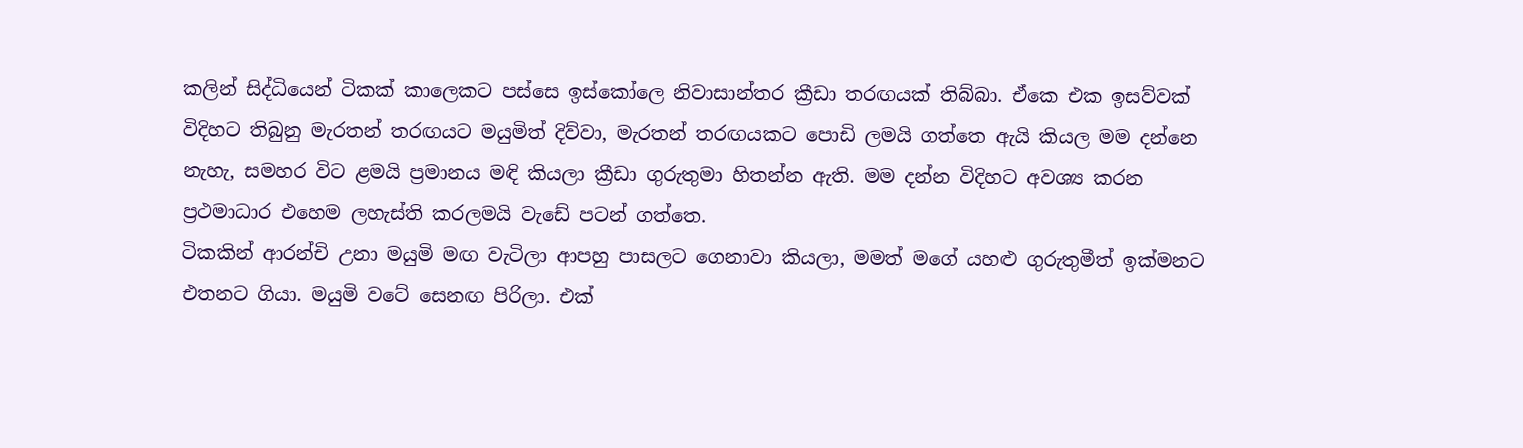කලින් සිද්ධියෙන් ටිකක් කාලෙකට පස්සෙ ඉස්කෝලෙ නිවාසාන්තර ක්‍රීඩා තරඟයක් තිබ්බා. ඒකෙ එක ඉසව්වක් විදිහට තිබුනු මැරතන් තරඟයට මයුමිත් දිව්වා, මැරතන් තරඟයකට පොඩි ලමයි ගත්තෙ ඇයි කියල මම දන්නෙ නැහැ, සමහර විට ළමයි ප්‍රමානය මඳි කියලා ක්‍රීඩා ගුරුතුමා හිතන්න ඇති. මම දන්න විදිහට අවශ්‍ය කරන ප්‍රථමාධාර එහෙම ලහැස්ති කරලමයි වැඩේ පටන් ගත්තෙ.
ටිකකින් ආරන්චි උනා මයුමි මඟ වැටිලා ආපහු පාසලට ගෙනාවා කියලා, මමත් මගේ යහළු ගුරුතුමීත් ඉක්මනට එතනට ගියා. මයුමි වටේ සෙනඟ පිරිලා. එක්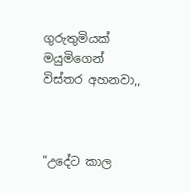ගුරුතුමියක් මයුමිගෙන් විස්තර අහනවා,,



"උදේට කාල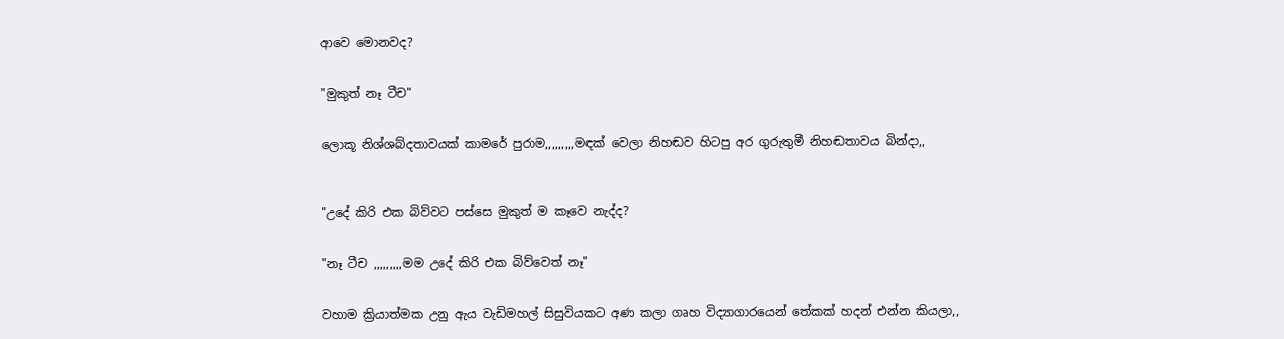ආවෙ මොනවද?


"මුකුත් නෑ ටීච"


ලොකූ නිශ්ශබ්දතාවයක් කාමරේ පුරාම,,,,,,,,,මඳක් වෙලා නිහඬව හිටපු අර ගුරුතුමී නිහඬතාවය බින්දා,,



"උදේ කිරි එක බිව්වට පස්සෙ මුකුත් ම කෑවෙ නැද්ද?


"නෑ ටීච ,,,,,,,,,මම උදේ කිරි එක බිව්වෙත් නෑ"


වහාම ක්‍රියාත්මක උනු ඇය වැඩිමහල් සිසුවියකට අණ කලා ගෘහ විද්‍යාගාරයෙන් තේකක් හදන් එන්න කියලා,,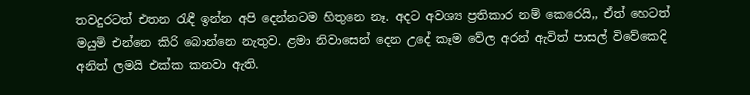තවදුරටත් එතන රැඳී ඉන්න අපි දෙන්නටම හිතුනෙ නෑ. අදට අවශ්‍ය ප්‍රතිකාර නම් කෙරෙයි,, ඒත් හෙටත් මයුමි එන්නෙ කිරි බොන්නෙ නැතුව. ළමා නිවාසෙන් දෙන උදේ කෑම වේල අරන් ඇවිත් පාසල් විවේකෙදි අනිත් ලමයි එක්ක කනවා ඇති.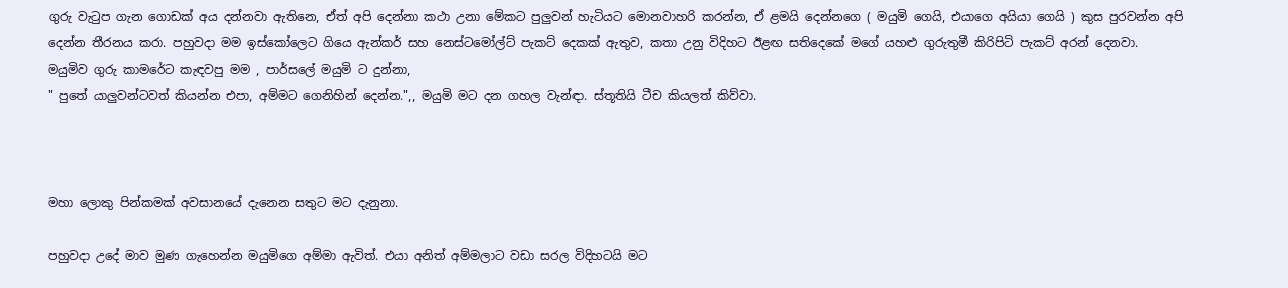ගුරු වැටුප ගැන ගොඩක් අය දන්නවා ඇතිනෙ, ඒත් අපි දෙන්නා කථා උනා මේකට පුලුවන් හැටියට මොනවාහරි කරන්න, ඒ ළමයි දෙන්නගෙ ( මයුමි ගෙයි, එයාගෙ අයියා ගෙයි ) කුස පුරවන්න අපි දෙන්න තීරනය කරා. පහුවදා මම ඉස්කෝලෙට ගියෙ ඇන්කර් සහ නෙස්ටමෝල්ට් පැකට් දෙකක් ඇතුව, කතා උනු විදිහට ඊළඟ සතිදෙකේ මගේ යහළු ගුරුතුමී කිරිපිටි පැකට් අරන් දෙනවා.
මයුමිව ගුරු කාමරේට කැඳවපු මම , පාර්සලේ මයුමි ට දුන්නා,
" පුතේ යාලුවන්ටවත් කියන්න එපා, අම්මට ගෙනිහින් දෙන්න.",, මයුමි මට දන ගහල වැන්ඳා. ස්තූතියි ටීච කියලත් කිව්වා.



මහා ලොකු පින්කමක් අවසානයේ දැනෙන සතුට මට දැනුනා.

පහුවදා උදේ මාව මුණ ගැහෙන්න මයුමිගෙ අම්මා ඇවිත්. එයා අනිත් අම්මලාට වඩා සරල විදිහටයි මට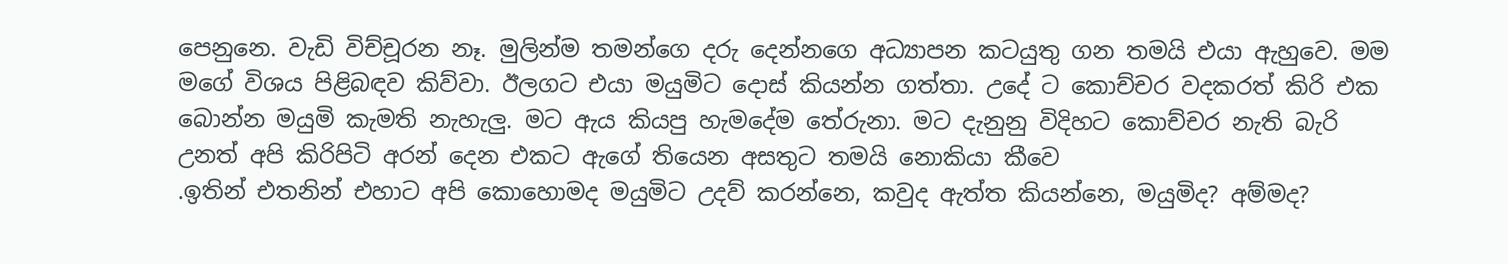පෙනුනෙ. වැඩි විච්චූරන නෑ. මුලින්ම තමන්ගෙ දරු දෙන්නගෙ අධ්‍යාපන කටයුතු ගන තමයි එයා ඇහුවෙ. මම මගේ විශය පිළිබඳව කිව්වා. ඊලගට එයා මයුමිට දොස් කියන්න ගත්තා. උදේ ට කොච්චර වදකරත් කිරි එක බොන්න මයුමි කැමති නැහැලු. මට ඇය කියපු හැමදේම තේරුනා. මට දැනුනු විදිහට කොච්චර නැති බැරි උනත් අපි කිරිපිටි අරන් දෙන එකට ඇගේ තියෙන අසතුට තමයි නොකියා කීවෙ
.ඉතින් එතනින් එහාට අපි කොහොමද මයුමිට උදව් කරන්නෙ, කවුද ඇත්ත කියන්නෙ, මයුමිද? අම්මද?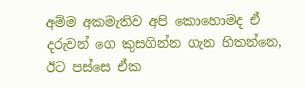අම්ම අකමැතිව අපි කොහොමද ඒ දරුවන් ගෙ කුසගින්න ගැන හිතන්නෙ, ඊට පස්සෙ ඒක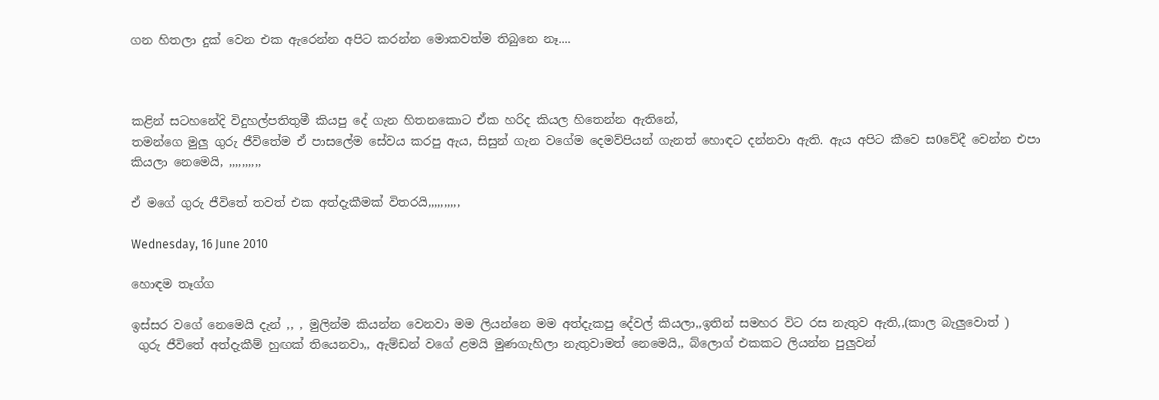ගන හිතලා දුක් වෙන එක ඇරෙන්න අපිට කරන්න මොකවත්ම තිබුනෙ නෑ....



කළින් සටහනේදි විදුහල්පතිතුමී කියපු දේ ගැන හිතනකොට ඒක හරිද කියල හිතෙන්න ඇතිනේ,
තමන්ගෙ මුලු ගුරු ජීවිතේම ඒ පාසලේම සේවය කරපු ඇය, සිසුන් ගැන වගේම දෙමව්පියන් ගැනත් හොඳට දන්නවා ඇති. ඇය අපිට කීවෙ ස0වේදී වෙන්න එපා කියලා නෙමෙයි, ,,,,,,,,,,

ඒ මගේ ගුරු ජීවිතේ තවත් එක අත්දැකීමක් විතරයි,,,,,,,,,,

Wednesday, 16 June 2010

හොඳම තෑග්ග

ඉස්සර වගේ නෙමෙයි දැන් ,, , මුලින්ම කියන්න වෙනවා මම ලියන්නෙ මම අත්දැකපු දේවල් කියලා,,ඉතින් සමහර විට රස නැතුව ඇති,,(කාල බැලුවොත් )
 ගුරු ජීවිතේ අත්දැකීම් හුඟක් තියෙනවා,, ඇම්ඩන් වගේ ළමයි මුණගැහිලා නැතුවාමත් නෙමෙයි,, බ්ලොග් එකකට ලියන්න පුලුවන්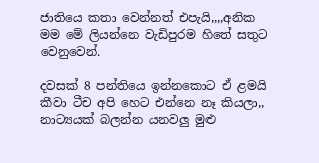ජාතියෙ කතා වෙන්නත් එපැයි,,,,අනික මම මේ ලියන්නෙ වැඩිපුරම හිතේ සතුට වෙනුවෙන්.

දවසක් 8 පන්තියෙ ඉන්නකොට ඒ ළමයි කීවා ටීච අපි හෙට එන්නෙ නෑ කියලා,, නාට්‍යයක් බලන්න යනවලු මුළු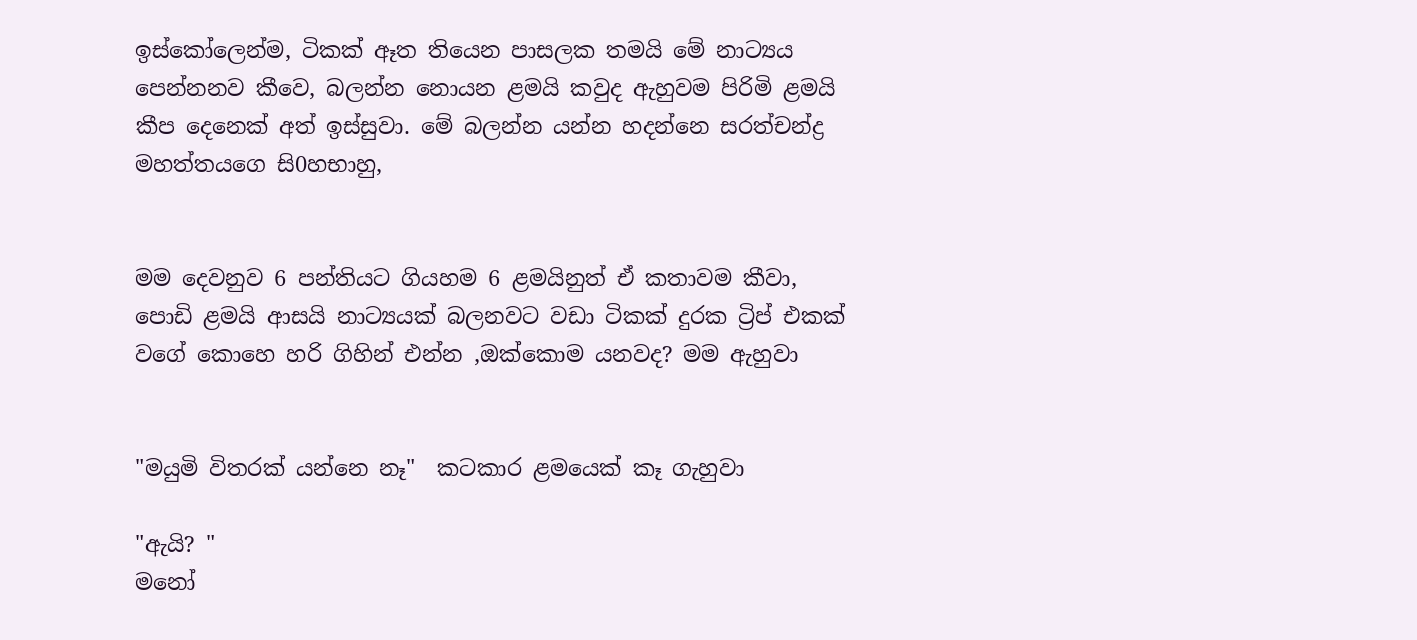ඉස්කෝලෙන්ම, ටිකක් ඈත තියෙන පාසලක තමයි මේ නාට්‍යය පෙන්නනව කීවෙ, බලන්න නොයන ළමයි කවුද ඇහුවම පිරිමි ළමයි කීප දෙනෙක් අත් ඉස්සුවා. මේ බලන්න යන්න හදන්නෙ සරත්චන්ද්‍ර මහත්තයගෙ සි0හභාහු,


මම දෙවනුව 6 පන්තියට ගියහම 6 ළමයිනුත් ඒ කතාවම කීවා, පොඩි ළමයි ආසයි නාට්‍යයක් බලනවට වඩා ටිකක් දුරක ට්‍රිප් එකක් වගේ කොහෙ හරි ගිහින් එන්න ,ඔක්කොම යනවද? මම ඇහුවා


"මයුමි විතරක් යන්නෙ නෑ"  කටකාර ළමයෙක් කෑ ගැහුවා

"ඇයි? "
මනෝ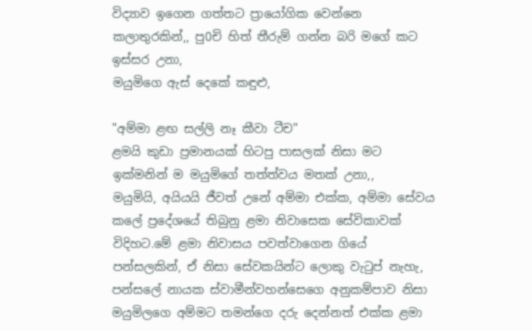විද්‍යාව ඉගෙන ගත්තට ප්‍රායෝගික වෙන්නෙ කලාතුරකින්,, පු0චි හිත් තීරුම් ගන්න බරි මගේ කට ඉස්සර උනා,
මයුමිගෙ ඇස් දෙකේ කඳුළු,

"අම්මා ළඟ සල්ලි නෑ කීවා ටීච"
ළමයි කුඩා ප්‍රමානයක් හිටපු පාසලක් නිසා මට ඉක්මනින් ම මයුමිගේ තත්ත්වය මතක් උනා,,
මයුමියි, අයියයි ජීවත් උනේ අම්මා එක්ක, අම්මා සේවය කලේ ප්‍රදේශයේ තිබුනු ළමා නිවාසෙක සේවිකාවක් විදිහට.මේ ළමා නිවාසය පවත්වාගෙන ගියේ පන්සලකින්, ඒ නිසා සේවකයින්ට ලොකු වැටුප් නැහැ, පන්සලේ නායක ස්වාමීන්වහන්සෙගෙ අනුකම්පාව නිසා මයුමිලගෙ අම්මට තමන්ගෙ දරු දෙන්නත් එක්ක ළමා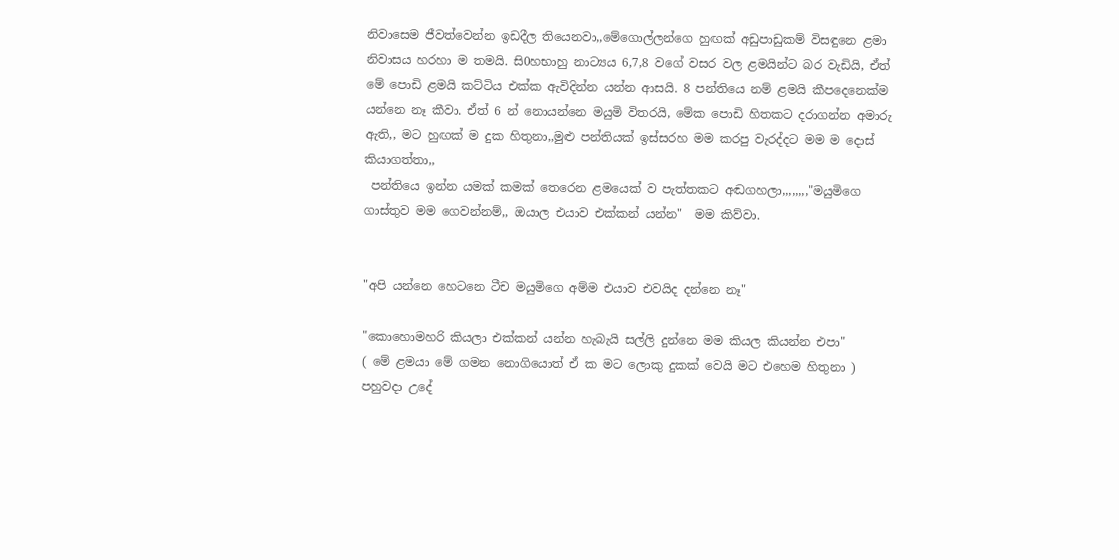නිවාසෙම ජීවත්වෙන්න ඉඩදීල තියෙනවා,,මේගොල්ලන්ගෙ හුඟක් අඩුපාඩුකම් විසඳුනෙ ළමා නිවාසය හරහා ම තමයි. සි0හභාහු නාට්‍යය 6,7,8 වගේ වසර වල ළමයින්ට බර වැඩියි, ඒත් මේ පොඩි ළමයි කට්ටිය එක්ක ඇවිදින්න යන්න ආසයි. 8 පන්තියෙ නම් ළමයි කීපදෙනෙක්ම යන්නෙ නෑ කීවා. ඒත් 6 න් නොයන්නෙ මයුමි විතරයි, මේක පොඩි හිතකට දරාගන්න අමාරු ඇති,, මට හුඟක් ම දුක හිතුනා,,මුළු පන්තියක් ඉස්සරහ මම කරපු වැරද්දට මම ම දොස් කියාගත්තා,,
 පන්තියෙ ඉන්න යමක් කමක් තෙරෙන ළමයෙක් ව පැත්තකට අඬගහලා,,,,,,,,"මයුමිගෙ ගාස්තුව මම ගෙවන්නම්,, ඔයාල එයාව එක්කන් යන්න"  මම කිව්වා.


"අපි යන්නෙ හෙටනෙ ටීච මයුමිගෙ අම්ම එයාව එවයිද දන්නෙ නෑ"

"කොහොමහරි කියලා එක්කන් යන්න හැබැයි සල්ලි දුන්නෙ මම කියල කියන්න එපා"
( මේ ළමයා මේ ගමන නොගියොත් ඒ ක මට ලොකු දුකක් වෙයි මට එහෙම හිතුනා )
පහුවදා උදේ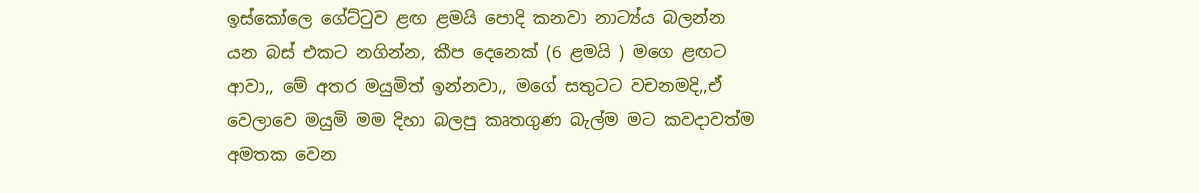ඉස්කෝලෙ ගේට්ටුව ළඟ ළමයි පොදි කනවා නාට්‍ය්ය බලන්න යන බස් එකට නගින්න, කීප දෙනෙක් (6 ළමයි ) මගෙ ළඟට ආවා,, මේ අතර මයුමිත් ඉන්නවා,, මගේ සතුටට වචනමදි,,ඒ වෙලාවෙ මයුමි මම දිහා බලපු කෘතගුණ බැල්ම මට කවදාවත්ම අමතක වෙන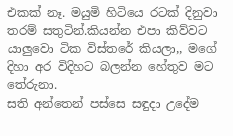එකක් නෑ. මයුමි හිටියෙ රටක් දිනුවා තරම් සතුටින්.කියන්න එපා කිව්වට යාලුවො ටික විස්තරේ කියලා,, මගේ දිහා අර විදිහට බලන්න හේතුව මට තේරුනා.
සති අන්තෙන් පස්සෙ සඳුදා උදේම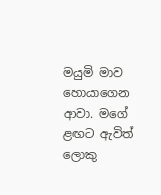මයුමි මාව හොයාගෙන ආවා. මගේ ළඟට ඇවිත් ලොකු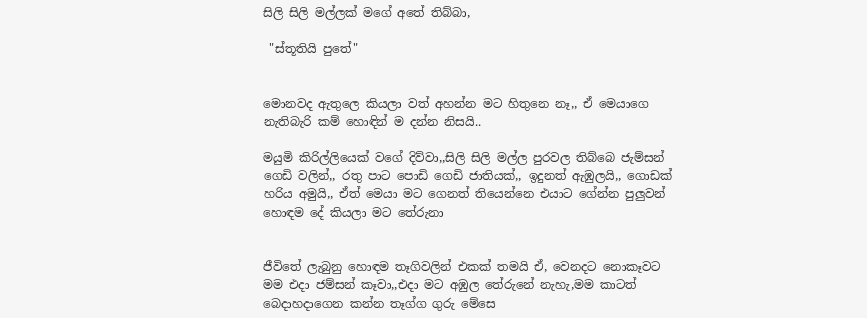සිලි සිලි මල්ලක් මගේ අතේ තිබ්බා,

 "ස්තූතියි පුතේ"


මොනවද ඇතුලෙ කියලා වත් අහන්න මට හිතුනෙ නෑ,, ඒ මෙයාගෙ නැතිබැරි කම් හොඳින් ම දන්න නිසයි..

මයුමි කිරිල්ලියෙක් වගේ දිව්වා,,සිලි සිලි මල්ල පුරවල තිබ්බෙ ජැම්සන් ගෙඩි වලින්,, රතු පාට පොඩි ගෙඩි ජාතියක්,, ඉදුනත් ඇඹුලයි,, ගොඩක් හරිය අමුයි,, ඒත් මෙයා මට ගෙනත් තියෙන්නෙ එයාට ගේන්න පුලුවන් හොඳම දේ කියලා මට තේරුනා


ජීවිතේ ලැබුනු හොඳම තෑගිවලින් එකක් තමයි ඒ, වෙනදට නොකෑවට මම එදා ජම්සන් කෑවා,,එදා මට අඹුල තේරුනේ නැහැ,මම කාටත් බෙදාහදාගෙන කන්න තෑග්ග ගුරු මේසෙ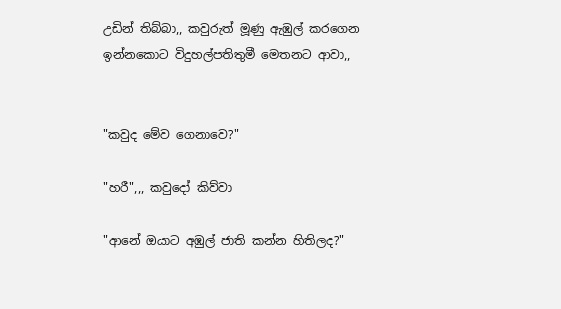උඩින් තිබ්බා,, කවුරුත් මූණු ඇඹුල් කරගෙන ඉන්නකොට විදුහල්පතිතුමී මෙතනට ආවා,,


"කවුද මේව ගෙනාවෙ?"

"හරී",,, කවුදෝ කිව්වා

"ආනේ ඔයාට අඹුල් ජාති කන්න හිතිලද?"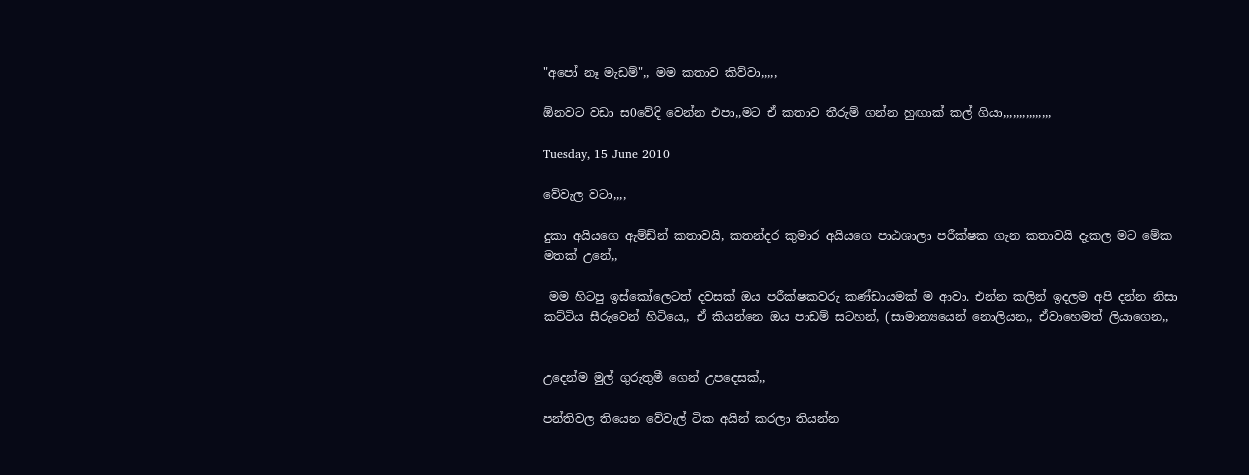"අපෝ නෑ මැඩම්",, මම කතාව කිව්වා,,,,,

ඕනවට වඩා ස0වේදි වෙන්න එපා,,මට ඒ කතාව තීරුම් ගන්න හුඟාක් කල් ගියා,,,,,,,,,,,,,,,

Tuesday, 15 June 2010

වේවැල වටා,,,,

දුකා අයියගෙ ඇම්ඩ්න් කතාවයි, කතන්දර කුමාර අයියගෙ පාඨශාලා පරීක්ෂක ගැන කතාවයි දැකල මට මේක මතක් උනේ,,

 මම හිටපු ඉස්කෝලෙටත් දවසක් ඔය පරීක්ෂකවරු කණ්ඩායමක් ම ආවා. එන්න කලින් ඉදලම අපි දන්න නිසා කට්ටිය සීරුවෙන් හිටියෙ,, ඒ කියන්නෙ ඔය පාඩම් සටහන්, (සාමාන්‍යයෙන් නොලියන,, ඒවාහෙමත් ලියාගෙන,,


උදෙන්ම මුල් ගුරුතුමී ගෙන් උපදෙසක්,,

පන්තිවල තියෙන වේවැල් ටික අයින් කරලා තියන්න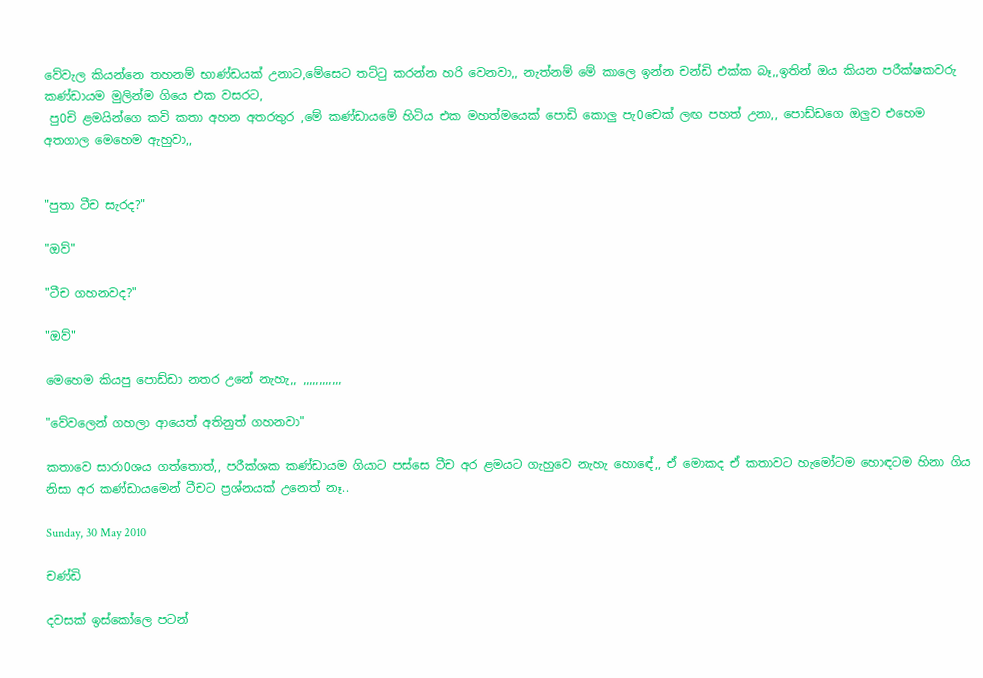වේවැල කියන්නෙ තහනම් භාණ්ඩයක් උනාට,මේසෙට තට්ටු කරන්න හරි වෙනවා,, නැත්නම් මේ කාලෙ ඉන්න චන්ඩි එක්ක බෑ,,ඉතින් ඔය කියන පරීක්ෂකවරු කණ්ඩායම මුලින්ම ගියෙ එක වසරට,
 පු0චි ළමයින්ගෙ කවි කතා අහන අතරතුර ,මේ කණ්ඩායමේ හිටිය එක මහත්මයෙක් පොඩි කොලු පැ0චෙක් ලඟ පහත් උනා,, පොඩ්ඩගෙ ඔලුව එහෙම අතගාල මෙහෙම ඇහුවා,,


"පුතා ටීච සැරද?"

"ඔව්"

"ටීච ගහනවද?"

"ඔව්"

මෙහෙම කියපු පොඩ්ඩා නතර උනේ නැහැ,, ,,,,,,,,,,,,

"වේවලෙන් ගහලා ආයෙත් අතිනුත් ගහනවා"

කතාවෙ සාරා0ශය ගත්තොත්,, පරීක්ශක කණ්ඩායම ගියාට පස්සෙ ටීච අර ළමයට ගැහුවෙ නැහැ හොඳේ,, ඒ මොකද ඒ කතාවට හැමෝටම හොඳටම හිනා ගිය නිසා අර කණ්ඩායමෙන් ටීචට ප්‍රශ්නයක් උනෙත් නෑ..

Sunday, 30 May 2010

චණ්ඩි

දවසක් ඉස්කෝලෙ පටන්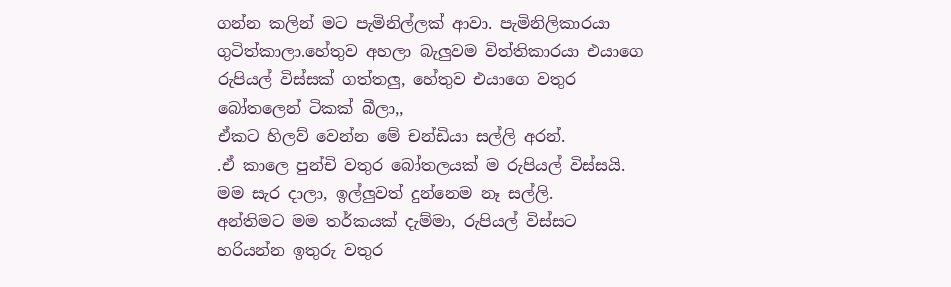ගන්න කලින් මට පැමිනිල්ලක් ආවා. පැමිනිලිකාරයා ගුටිත්කාලා.හේතුව අහලා බැලුවම විත්තිකාරයා එයාගෙ රුපියල් විස්සක් ගත්තලු, හේතුව එයාගෙ වතුර බෝතලෙන් ටිකක් බීලා,,
ඒකට හිලව් වෙන්න මේ චන්ඩියා සල්ලි අරන්.
.ඒ කාලෙ පුන්චි වතුර බෝතලයක් ම රුපියල් විස්සයි.
මම සැර දාලා, ඉල්ලුවත් දුන්නෙම නෑ සල්ලි.
අන්තිමට මම තර්කයක් දැම්මා, රුපියල් විස්සට හරියන්න ඉතුරු වතුර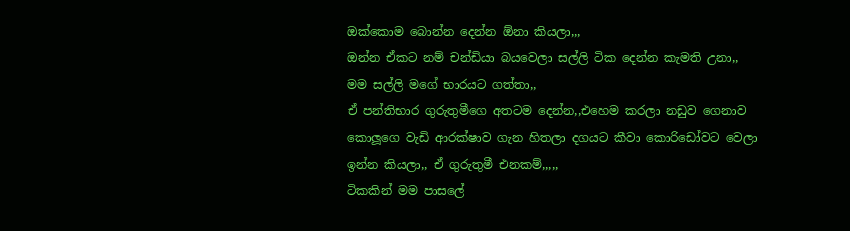ඔක්කොම බොන්න දෙන්න ඕනා කියලා,,,
ඔන්න ඒකට නම් චන්ඩියා බයවෙලා සල්ලි ටික දෙන්න කැමති උනා,,
මම සල්ලි මගේ භාරයට ගත්තා,,
ඒ පන්තිභාර ගුරුතුමීගෙ අතටම දෙන්න,,එහෙම කරලා නඩුව ගෙනාව කොලූගෙ වැඩි ආරක්ෂාව ගැන හිතලා දගයට කීවා කොරිඩෝවට වෙලා ඉන්න කියලා,, ඒ ගුරුතුමී එනකම්,,,,,
ටිකකින් මම පාසලේ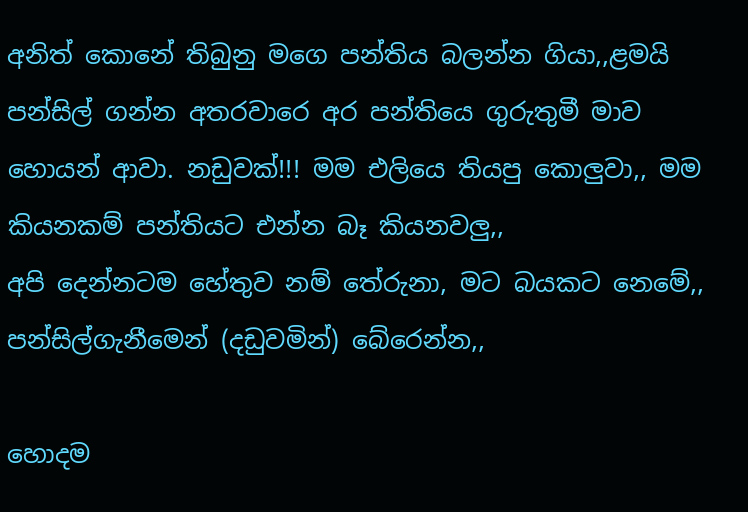අනිත් කොනේ තිබුනු මගෙ පන්තිය බලන්න ගියා,,ළමයි පන්සිල් ගන්න අතරවාරෙ අර පන්තියෙ ගුරුතුමී මාව හොයන් ආවා. නඩුවක්!!! මම එලියෙ තියපු කොලුවා,, මම කියනකම් පන්තියට එන්න බෑ කියනවලු,,
අපි දෙන්නටම හේතුව නම් තේරුනා, මට බයකට නෙමේ,, පන්සිල්ගැනීමෙන් (දඩුවමින්) බේරෙන්න,,

හොදම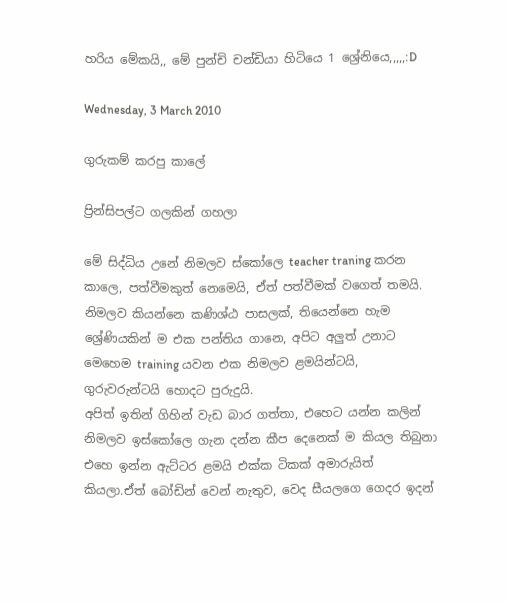හරිය මේකයි,, මේ පුන්චි චන්ඩියා හිටියෙ 1 ශ්‍රේනියෙ,,,,,:D

Wednesday, 3 March 2010

ගුරුකම් කරපු කාලේ

ප්‍රින්සිපල්ට ගලකින් ගහලා

මේ සිද්ධිය උනේ නිමලව ස්කෝලෙ teacher traning කරන කාලෙ, පත්වීමකුත් නෙමෙයි, ඒත් පත්වීමක් වගෙත් තමයි.
නිමලව කියන්නෙ කණිශ්ඨ පාසලක්, තියෙන්නෙ හැම ශ්‍රේණියකින් ම එක පන්තිය ගානෙ, අපිට අලුත් උනාට මෙහෙම training යවන එක නිමලව ළමයින්ටයි, ගුරුවරුන්ටයි හොදට පුරුදුයි.
අපිත් ඉතින් ගිහින් වැඩ බාර ගත්තා, එහෙට යන්න කලින් නිමලව ඉස්කෝලෙ ගැන දන්න කීප දෙනෙක් ම කියල තිබුනා එහෙ ඉන්න ඇට්ටර ළමයි එක්ක ටිකක් අමාරුයිත් කියලා.ඒත් බෝඩින් වෙන් නැතුව, වෙද සීයලගෙ ගෙදර ඉදන්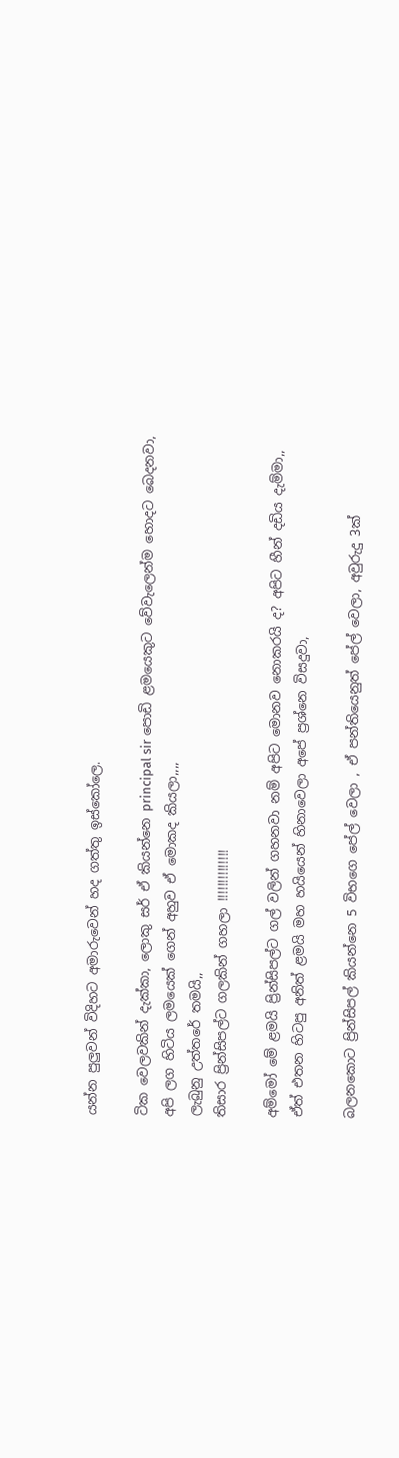යන්න පුලුවන් විදිහට අමාරුවෙන් හද ගත්තු ඉස්කෝලෙ.

ටික වෙලවකින් දැක්කා, ලොකු සර් ඒ කියන්නෙ principal sir පොඩි ළමයෙකුට වේවැලෙන්ම හොදට බෙදනවා,
අපි ලග හිටිය ලමයෙක් ගෙන් අහුව ඒ මොකද කියලා,,,,
ලැබුනු උත්තරේ තමයි,,
තිසාර ප්‍රින්සිපල්ට ගලකින් ගහලා !!!!!!!!!!!!!!

අම්මෝ මේ ළමයි ප්‍රින්සිපල්ට ගල් වලින් ගහනවා නම් අපිට මොනව නොකරයි ද? අපිට හීන් දඩිය දැම්මා,,
ඒත් එතන හිටපු අනිත් ළමයි මහ හයියෙන් හිනාවෙලා අපේ ප්‍රශ්නෙ විසදුවා,

බලනකොට ප්‍රින්සිපල් කියන්නෙ 5 විභගෙ පේල් වෙලා , ඒ පන්තියෙනුත් පේල් වෙලා, අවුරුදු 3ක්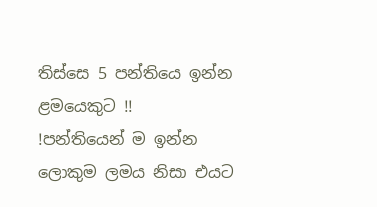තිස්සෙ 5 පන්තියෙ ඉන්න ළමයෙකුට !!
!පන්තියෙන් ම ඉන්න ලොකුම ලමය නිසා එයට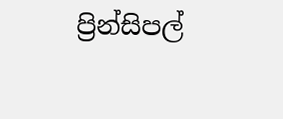ප්‍රින්සිපල්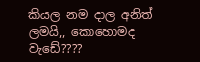කියල නම දාල අනිත් ලමයි,, කොහොමද වැඩේ????